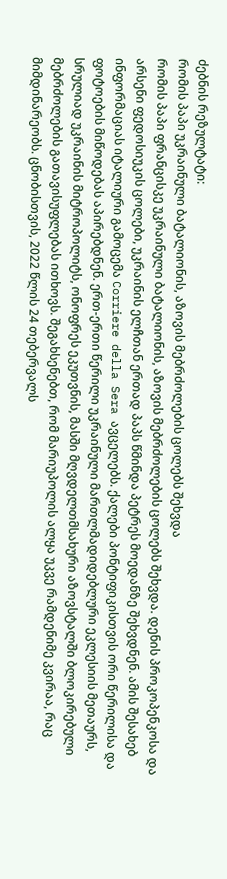ძებნის რეზულტატი:
რომის პაპი უკრაინული ბატალიონის, აზოვის მებრძოლების ცოლებს შეხვდა
რომის პაპი ფრანცისკე უკრაინული ბატალიონის, აზოვის მებრძოლების ცოლებს შეხვდა. დენის პროკოპენკოსა და არსენი ფედოსიუკის ცოლები, უკრაინის ელჩთან ერთად პაპს წმინდა პეტრეს მოედანზე შეხვდნენ. ამის შესახებ ინფორმაციას იტალიური გამოცემა Corriere della Sera ავცელებს. ქალები პონტიფიკისთვის ორი წერილისა და ფოტოების მიწოდებას აპირებდნენ. ერთ-ერთი წერილი უკრაინული მართლმადიდებლური ეკლესიის მეთაურს, სრულიად უკრაინის მიტროპოლიტს, ონოფრეს ეკუთვნის, მასში მღვდელთმსახური აზოვსტალში ბლოკირებული მებრძოლების გათავისუფლებას ითხოვს. შეგახსენებთ, რომ მარიუპოლის ალყა უკვე რამდენიმე კვირაა, რაც მიმდინარეობს. ცნობისთვის, 2022 წლის 24 თებერვალს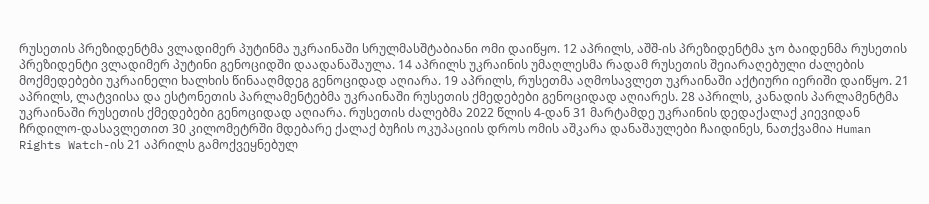რუსეთის პრეზიდენტმა ვლადიმერ პუტინმა უკრაინაში სრულმასშტაბიანი ომი დაიწყო. 12 აპრილს, აშშ-ის პრეზიდენტმა ჯო ბაიდენმა რუსეთის პრეზიდენტი ვლადიმერ პუტინი გენოციდში დაადანაშაულა. 14 აპრილს უკრაინის უმაღლესმა რადამ რუსეთის შეიარაღებული ძალების მოქმედებები უკრაინელი ხალხის წინააღმდეგ გენოციდად აღიარა. 19 აპრილს, რუსეთმა აღმოსავლეთ უკრაინაში აქტიური იერიში დაიწყო. 21 აპრილს, ლატვიისა და ესტონეთის პარლამენტებმა უკრაინაში რუსეთის ქმედებები გენოციდად აღიარეს. 28 აპრილს, კანადის პარლამენტმა უკრაინაში რუსეთის ქმედებები გენოციდად აღიარა. რუსეთის ძალებმა 2022 წლის 4-დან 31 მარტამდე უკრაინის დედაქალაქ კიევიდან ჩრდილო-დასავლეთით 30 კილომეტრში მდებარე ქალაქ ბუჩის ოკუპაციის დროს ომის აშკარა დანაშაულები ჩაიდინეს, ნათქვამია Human Rights Watch-ის 21 აპრილს გამოქვეყნებულ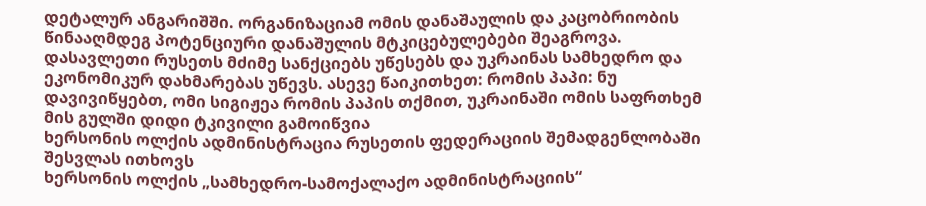დეტალურ ანგარიშში. ორგანიზაციამ ომის დანაშაულის და კაცობრიობის წინააღმდეგ პოტენციური დანაშულის მტკიცებულებები შეაგროვა. დასავლეთი რუსეთს მძიმე სანქციებს უწესებს და უკრაინას სამხედრო და ეკონომიკურ დახმარებას უწევს. ასევე წაიკითხეთ: რომის პაპი: ნუ დავივიწყებთ, ომი სიგიჟეა რომის პაპის თქმით, უკრაინაში ომის საფრთხემ მის გულში დიდი ტკივილი გამოიწვია
ხერსონის ოლქის ადმინისტრაცია რუსეთის ფედერაციის შემადგენლობაში შესვლას ითხოვს
ხერსონის ოლქის „სამხედრო-სამოქალაქო ადმინისტრაციის“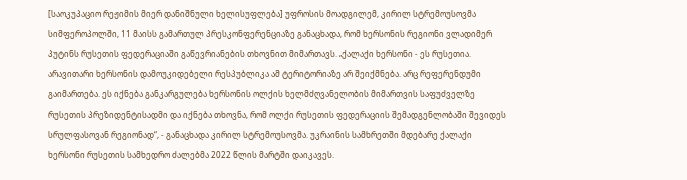[საოკუპაციო რეჟიმის მიერ დანიშნული ხელისუფლება] უფროსის მოადგილემ, კირილ სტრემოუსოვმა სიმფეროპოლში, 11 მაისს გამართულ პრესკონფერენციაზე განაცხადა, რომ ხერსონის რეგიონი ვლადიმერ პუტინს რუსეთის ფედერაციაში გაწევრიანების თხოვნით მიმართავს. „ქალაქი ხერსონი - ეს რუსეთია. არავითარი ხერსონის დამოუკიდებელი რესპუბლიკა ამ ტერიტორიაზე არ შეიქმნება. არც რეფერენდუმი გაიმართება. ეს იქნება განკარგულება ხერსონის ოლქის ხელმძღვანელობის მიმართვის საფუძველზე რუსეთის პრეზიდენტისადმი და იქნება თხოვნა, რომ ოლქი რუსეთის ფედერაციის შემადგენლობაში შევიდეს სრულფასოვან რეგიონად“, - განაცხადა კირილ სტრემოუსოვმა. უკრაინის სამხრეთში მდებარე ქალაქი ხერსონი რუსეთის სამხედრო ძალებმა 2022 წლის მარტში დაიკავეს.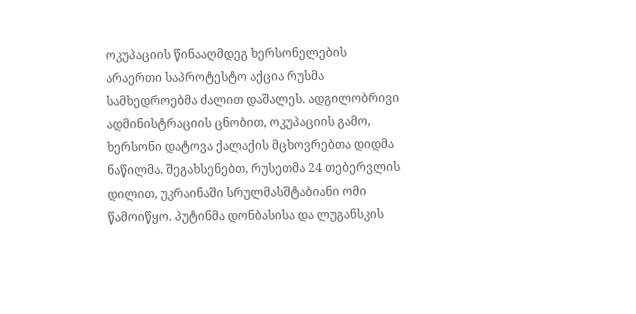ოკუპაციის წინააღმდეგ ხერსონელების არაერთი საპროტესტო აქცია რუსმა სამხედროებმა ძალით დაშალეს. ადგილობრივი ადმინისტრაციის ცნობით, ოკუპაციის გამო, ხერსონი დატოვა ქალაქის მცხოვრებთა დიდმა ნაწილმა. შეგახსენებთ, რუსეთმა 24 თებერვლის დილით, უკრაინაში სრულმასშტაბიანი ომი წამოიწყო. პუტინმა დონბასისა და ლუგანსკის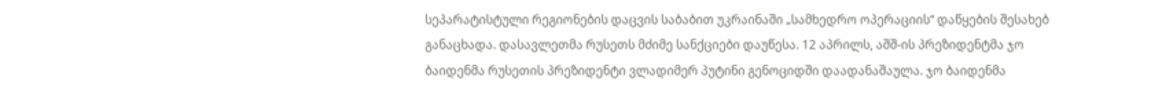სეპარატისტული რეგიონების დაცვის საბაბით უკრაინაში „სამხედრო ოპერაციის“ დაწყების შესახებ განაცხადა. დასავლეთმა რუსეთს მძიმე სანქციები დაუწესა. 12 აპრილს, აშშ-ის პრეზიდენტმა ჯო ბაიდენმა რუსეთის პრეზიდენტი ვლადიმერ პუტინი გენოციდში დაადანაშაულა. ჯო ბაიდენმა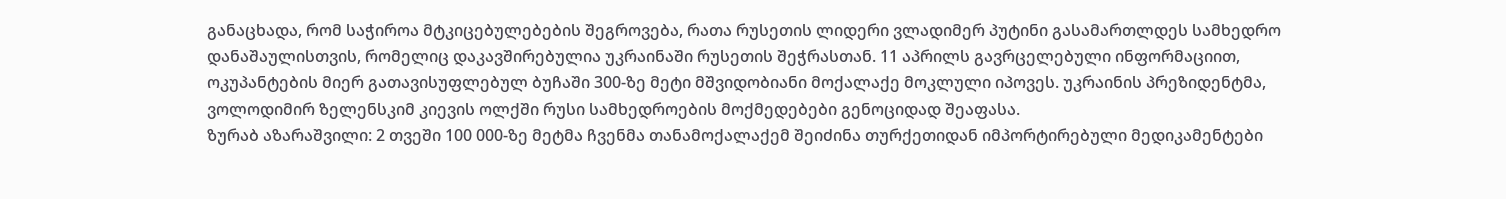განაცხადა, რომ საჭიროა მტკიცებულებების შეგროვება, რათა რუსეთის ლიდერი ვლადიმერ პუტინი გასამართლდეს სამხედრო დანაშაულისთვის, რომელიც დაკავშირებულია უკრაინაში რუსეთის შეჭრასთან. 11 აპრილს გავრცელებული ინფორმაციით, ოკუპანტების მიერ გათავისუფლებულ ბუჩაში 300-ზე მეტი მშვიდობიანი მოქალაქე მოკლული იპოვეს. უკრაინის პრეზიდენტმა, ვოლოდიმირ ზელენსკიმ კიევის ოლქში რუსი სამხედროების მოქმედებები გენოციდად შეაფასა.
ზურაბ აზარაშვილი: 2 თვეში 100 000-ზე მეტმა ჩვენმა თანამოქალაქემ შეიძინა თურქეთიდან იმპორტირებული მედიკამენტები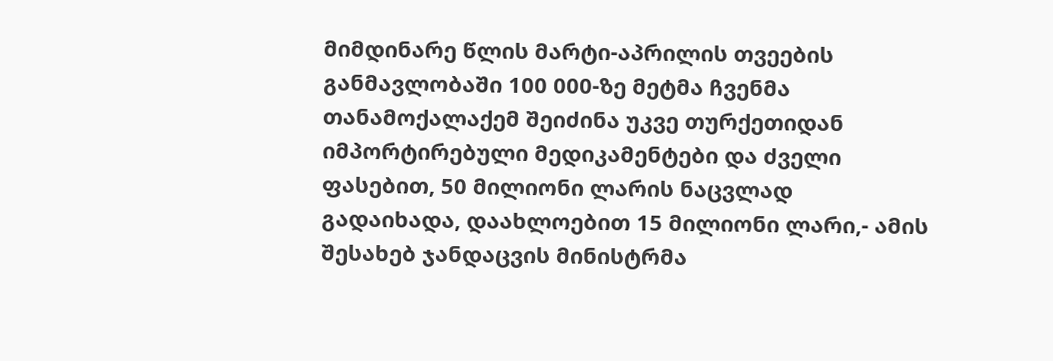მიმდინარე წლის მარტი-აპრილის თვეების განმავლობაში 100 000-ზე მეტმა ჩვენმა თანამოქალაქემ შეიძინა უკვე თურქეთიდან იმპორტირებული მედიკამენტები და ძველი ფასებით, 50 მილიონი ლარის ნაცვლად გადაიხადა, დაახლოებით 15 მილიონი ლარი,- ამის შესახებ ჯანდაცვის მინისტრმა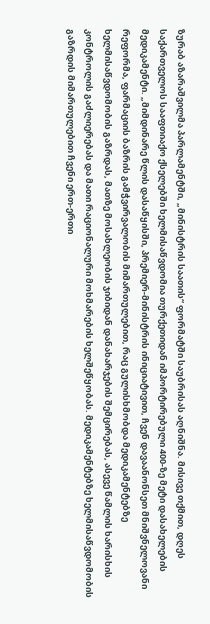ზურაბ აზარაშვილმა პარლამენტში, „მინისტრის საათის“ ფორმატში საუბრისას აღნიშნა. მისივე თქმით, დღეს საქართველოს სააფთიაქო ქსელებში ხელმისაწვდომია თურქეთიდან იმპორტირებული 400-ზე მეტი დასახელების მედიკამენტი. „მიმდინარე წლის დასაწყისში, პრემიერ-მინისტრის ინიციატივით, ჩვენ დავაანონსეთ მნიშვნელოვანი რეფორმა, ფარმაციის ბაზრის გამჭვირვალობის მიმართულებით, რაც გულისხმობდა მედიკამენტებზე ხელმისაწვდომობის გაზრდას, მათზე მოსახლეობის ჯიბიდან დანახარჯების შემცირებას, ასევე წამლის ხარისხის კონტროლის გაძლიერებას და მათი რაციონალური მოხმარების ხელშეწყობას. მედიკამენტებზე ხელმისაწვდომობის გაზრდის მიმართულებით ჩვენი ერთ-ერთი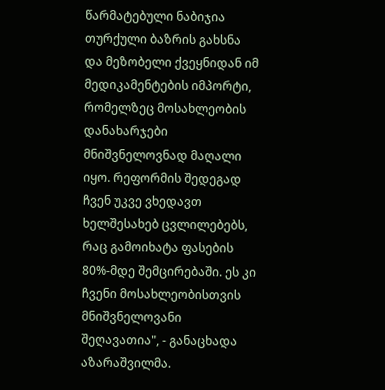წარმატებული ნაბიჯია თურქული ბაზრის გახსნა და მეზობელი ქვეყნიდან იმ მედიკამენტების იმპორტი, რომელზეც მოსახლეობის დანახარჯები მნიშვნელოვნად მაღალი იყო. რეფორმის შედეგად ჩვენ უკვე ვხედავთ ხელშესახებ ცვლილებებს, რაც გამოიხატა ფასების 80%-მდე შემცირებაში. ეს კი ჩვენი მოსახლეობისთვის მნიშვნელოვანი შეღავათია", - განაცხადა აზარაშვილმა.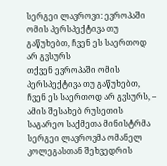სერგეი ლავროვი: ევროპაში ომის პერსპექტივა თუ გაწუხებთ, ჩვენ ეს საერთოდ არ გვსურს
თქვენ ევროპაში ომის პერსპექტივა თუ გაწუხებთ, ჩვენ ეს საერთოდ არ გვსურს, – ამის შესახებ რუსეთის საგარეო საქმეთა მინისტრმა სერგეი ლავროვმა ომანელ კოლეგასთან შეხვედრის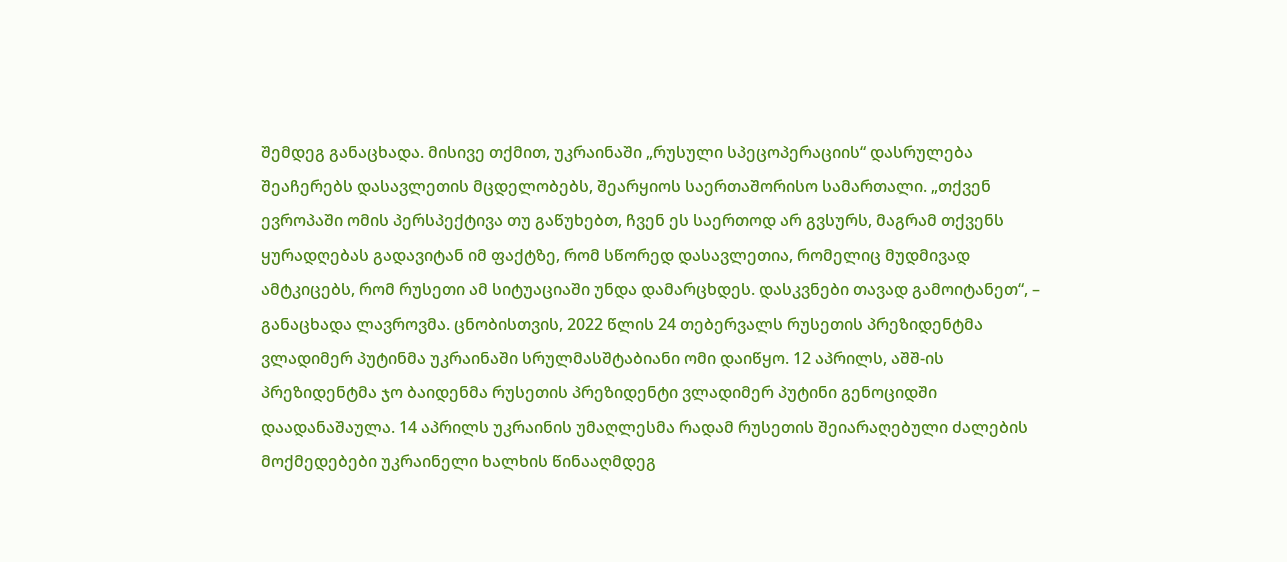შემდეგ განაცხადა. მისივე თქმით, უკრაინაში „რუსული სპეცოპერაციის“ დასრულება შეაჩერებს დასავლეთის მცდელობებს, შეარყიოს საერთაშორისო სამართალი. „თქვენ ევროპაში ომის პერსპექტივა თუ გაწუხებთ, ჩვენ ეს საერთოდ არ გვსურს, მაგრამ თქვენს ყურადღებას გადავიტან იმ ფაქტზე, რომ სწორედ დასავლეთია, რომელიც მუდმივად ამტკიცებს, რომ რუსეთი ამ სიტუაციაში უნდა დამარცხდეს. დასკვნები თავად გამოიტანეთ“, – განაცხადა ლავროვმა. ცნობისთვის, 2022 წლის 24 თებერვალს რუსეთის პრეზიდენტმა ვლადიმერ პუტინმა უკრაინაში სრულმასშტაბიანი ომი დაიწყო. 12 აპრილს, აშშ-ის პრეზიდენტმა ჯო ბაიდენმა რუსეთის პრეზიდენტი ვლადიმერ პუტინი გენოციდში დაადანაშაულა. 14 აპრილს უკრაინის უმაღლესმა რადამ რუსეთის შეიარაღებული ძალების მოქმედებები უკრაინელი ხალხის წინააღმდეგ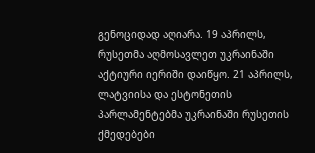გენოციდად აღიარა. 19 აპრილს, რუსეთმა აღმოსავლეთ უკრაინაში აქტიური იერიში დაიწყო. 21 აპრილს, ლატვიისა და ესტონეთის პარლამენტებმა უკრაინაში რუსეთის ქმედებები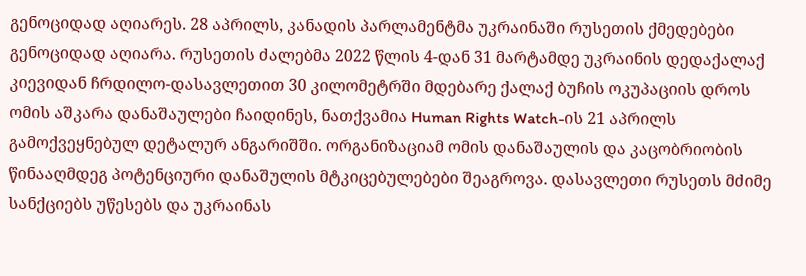გენოციდად აღიარეს. 28 აპრილს, კანადის პარლამენტმა უკრაინაში რუსეთის ქმედებები გენოციდად აღიარა. რუსეთის ძალებმა 2022 წლის 4-დან 31 მარტამდე უკრაინის დედაქალაქ კიევიდან ჩრდილო-დასავლეთით 30 კილომეტრში მდებარე ქალაქ ბუჩის ოკუპაციის დროს ომის აშკარა დანაშაულები ჩაიდინეს, ნათქვამია Human Rights Watch-ის 21 აპრილს გამოქვეყნებულ დეტალურ ანგარიშში. ორგანიზაციამ ომის დანაშაულის და კაცობრიობის წინააღმდეგ პოტენციური დანაშულის მტკიცებულებები შეაგროვა. დასავლეთი რუსეთს მძიმე სანქციებს უწესებს და უკრაინას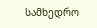სამხედრო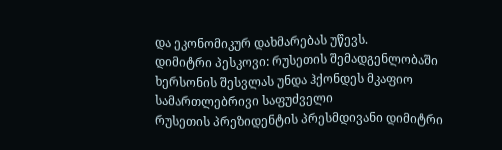და ეკონომიკურ დახმარებას უწევს.
დიმიტრი პესკოვი: რუსეთის შემადგენლობაში ხერსონის შესვლას უნდა ჰქონდეს მკაფიო სამართლებრივი საფუძველი
რუსეთის პრეზიდენტის პრესმდივანი დიმიტრი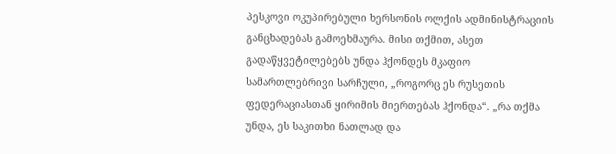პესკოვი ოკუპირებული ხერსონის ოლქის ადმინისტრაციის განცხადებას გამოეხმაურა. მისი თქმით, ასეთ გადაწყვეტილებებს უნდა ჰქონდეს მკაფიო სამართლებრივი სარჩული, „როგორც ეს რუსეთის ფედერაციასთან ყირიმის მიერთებას ჰქონდა“. „რა თქმა უნდა, ეს საკითხი ნათლად და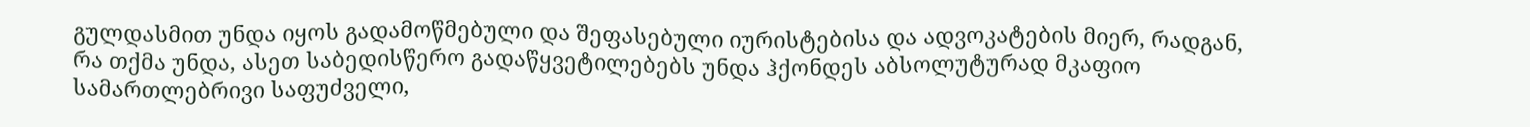გულდასმით უნდა იყოს გადამოწმებული და შეფასებული იურისტებისა და ადვოკატების მიერ, რადგან, რა თქმა უნდა, ასეთ საბედისწერო გადაწყვეტილებებს უნდა ჰქონდეს აბსოლუტურად მკაფიო სამართლებრივი საფუძველი,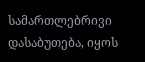სამართლებრივი დასაბუთება, იყოს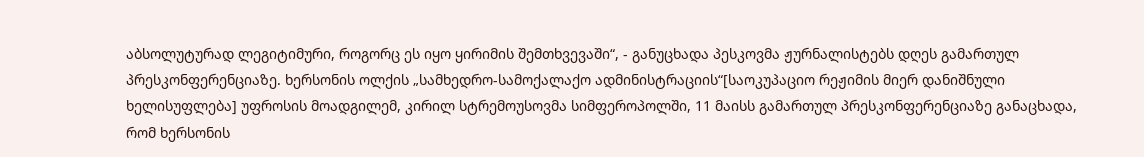აბსოლუტურად ლეგიტიმური, როგორც ეს იყო ყირიმის შემთხვევაში“, - განუცხადა პესკოვმა ჟურნალისტებს დღეს გამართულ პრესკონფერენციაზე. ხერსონის ოლქის „სამხედრო-სამოქალაქო ადმინისტრაციის“[საოკუპაციო რეჟიმის მიერ დანიშნული ხელისუფლება] უფროსის მოადგილემ, კირილ სტრემოუსოვმა სიმფეროპოლში, 11 მაისს გამართულ პრესკონფერენციაზე განაცხადა, რომ ხერსონის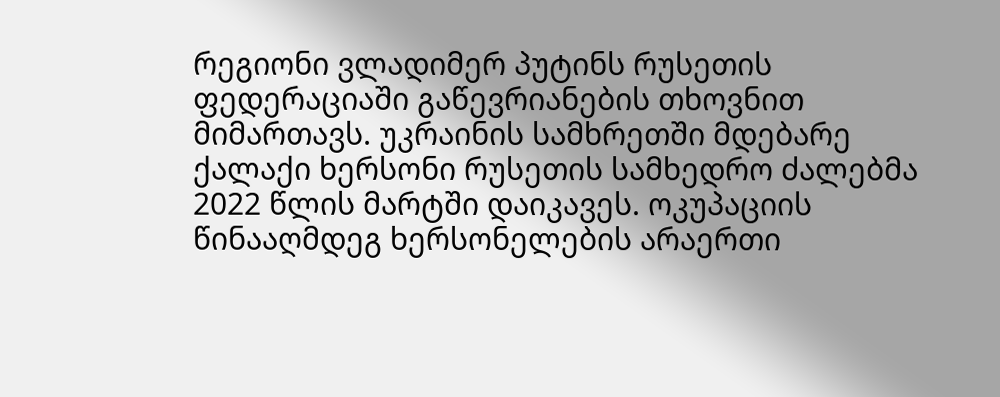რეგიონი ვლადიმერ პუტინს რუსეთის ფედერაციაში გაწევრიანების თხოვნით მიმართავს. უკრაინის სამხრეთში მდებარე ქალაქი ხერსონი რუსეთის სამხედრო ძალებმა 2022 წლის მარტში დაიკავეს. ოკუპაციის წინააღმდეგ ხერსონელების არაერთი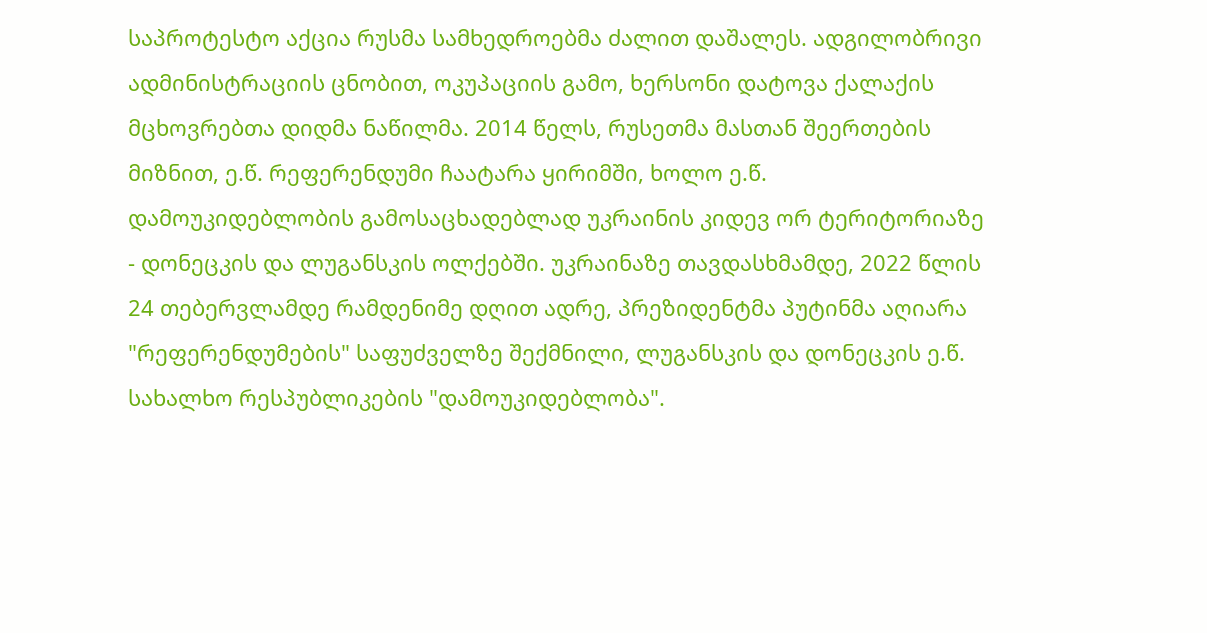საპროტესტო აქცია რუსმა სამხედროებმა ძალით დაშალეს. ადგილობრივი ადმინისტრაციის ცნობით, ოკუპაციის გამო, ხერსონი დატოვა ქალაქის მცხოვრებთა დიდმა ნაწილმა. 2014 წელს, რუსეთმა მასთან შეერთების მიზნით, ე.წ. რეფერენდუმი ჩაატარა ყირიმში, ხოლო ე.წ. დამოუკიდებლობის გამოსაცხადებლად უკრაინის კიდევ ორ ტერიტორიაზე - დონეცკის და ლუგანსკის ოლქებში. უკრაინაზე თავდასხმამდე, 2022 წლის 24 თებერვლამდე რამდენიმე დღით ადრე, პრეზიდენტმა პუტინმა აღიარა "რეფერენდუმების" საფუძველზე შექმნილი, ლუგანსკის და დონეცკის ე.წ. სახალხო რესპუბლიკების "დამოუკიდებლობა".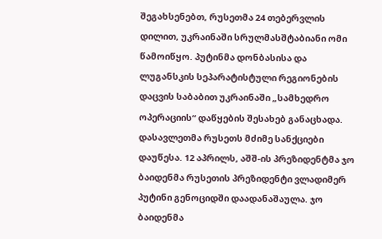შეგახსენებთ, რუსეთმა 24 თებერვლის დილით, უკრაინაში სრულმასშტაბიანი ომი წამოიწყო. პუტინმა დონბასისა და ლუგანსკის სეპარატისტული რეგიონების დაცვის საბაბით უკრაინაში „სამხედრო ოპერაციის“ დაწყების შესახებ განაცხადა. დასავლეთმა რუსეთს მძიმე სანქციები დაუწესა. 12 აპრილს, აშშ-ის პრეზიდენტმა ჯო ბაიდენმა რუსეთის პრეზიდენტი ვლადიმერ პუტინი გენოციდში დაადანაშაულა. ჯო ბაიდენმა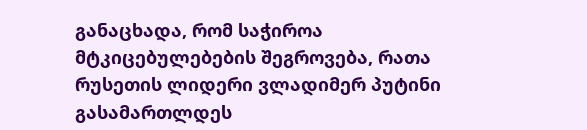განაცხადა, რომ საჭიროა მტკიცებულებების შეგროვება, რათა რუსეთის ლიდერი ვლადიმერ პუტინი გასამართლდეს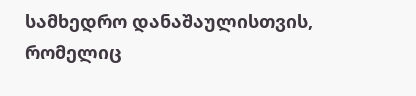სამხედრო დანაშაულისთვის, რომელიც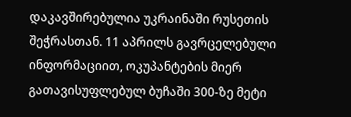დაკავშირებულია უკრაინაში რუსეთის შეჭრასთან. 11 აპრილს გავრცელებული ინფორმაციით, ოკუპანტების მიერ გათავისუფლებულ ბუჩაში 300-ზე მეტი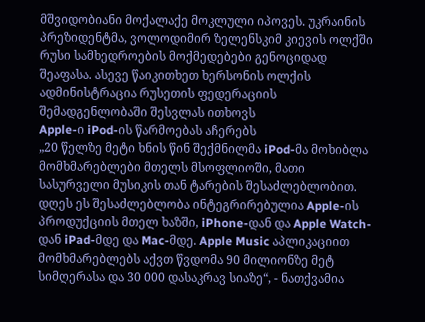მშვიდობიანი მოქალაქე მოკლული იპოვეს. უკრაინის პრეზიდენტმა, ვოლოდიმირ ზელენსკიმ კიევის ოლქში რუსი სამხედროების მოქმედებები გენოციდად შეაფასა. ასევე წაიკითხეთ ხერსონის ოლქის ადმინისტრაცია რუსეთის ფედერაციის შემადგენლობაში შესვლას ითხოვს
Apple-ი iPod-ის წარმოებას აჩერებს
„20 წელზე მეტი ხნის წინ შექმნილმა iPod-მა მოხიბლა მომხმარებლები მთელს მსოფლიოში, მათი სასურველი მუსიკის თან ტარების შესაძლებლობით. დღეს ეს შესაძლებლობა ინტეგრირებულია Apple-ის პროდუქციის მთელ ხაზში, iPhone-დან და Apple Watch-დან iPad-მდე და Mac-მდე. Apple Music აპლიკაციით მომხმარებლებს აქვთ წვდომა 90 მილიონზე მეტ სიმღერასა და 30 000 დასაკრავ სიაზე“, - ნათქვამია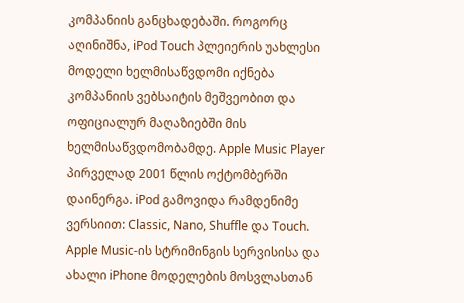კომპანიის განცხადებაში. როგორც აღინიშნა, iPod Touch პლეიერის უახლესი მოდელი ხელმისაწვდომი იქნება კომპანიის ვებსაიტის მეშვეობით და ოფიციალურ მაღაზიებში მის ხელმისაწვდომობამდე. Apple Music Player პირველად 2001 წლის ოქტომბერში დაინერგა. iPod გამოვიდა რამდენიმე ვერსიით: Classic, Nano, Shuffle და Touch. Apple Music-ის სტრიმინგის სერვისისა და ახალი iPhone მოდელების მოსვლასთან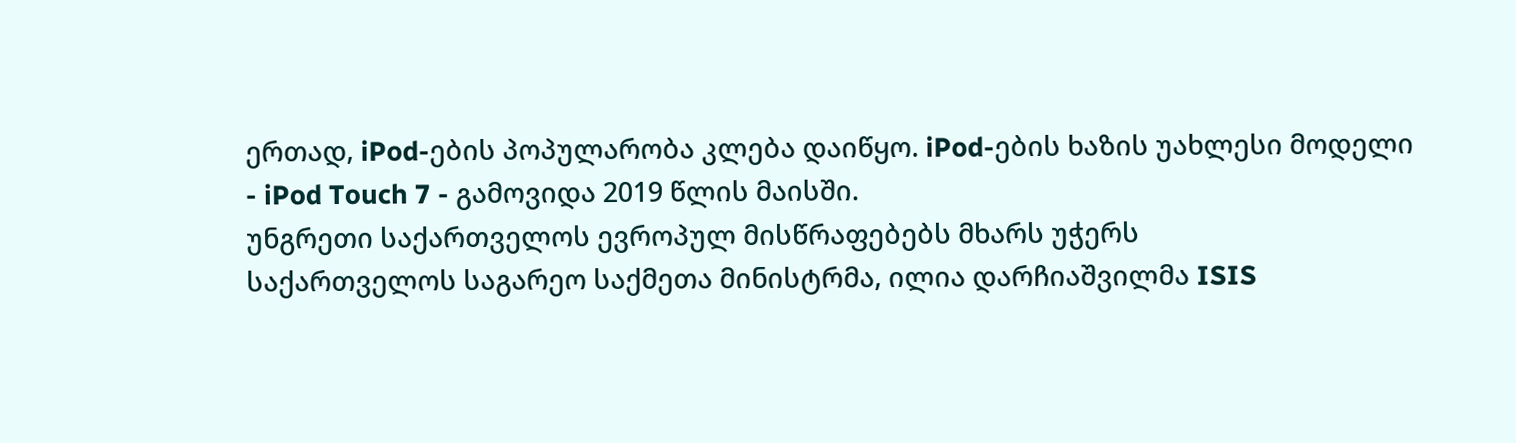ერთად, iPod-ების პოპულარობა კლება დაიწყო. iPod-ების ხაზის უახლესი მოდელი - iPod Touch 7 - გამოვიდა 2019 წლის მაისში.
უნგრეთი საქართველოს ევროპულ მისწრაფებებს მხარს უჭერს
საქართველოს საგარეო საქმეთა მინისტრმა, ილია დარჩიაშვილმა ISIS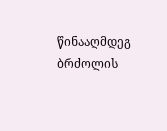წინააღმდეგ ბრძოლის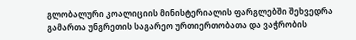გლობალური კოალიციის მინისტერიალის ფარგლებში შეხვედრა გამართა უნგრეთის საგარეო ურთიერთობათა და ვაჭრობის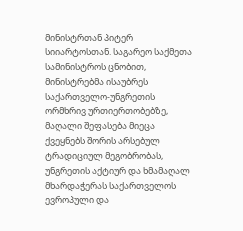მინისტრთან პიტერ სიიარტოსთან. საგარეო საქმეთა სამინისტროს ცნობით, მინისტრებმა ისაუბრეს საქართველო-უნგრეთის ორმხრივ ურთიერთობებზე, მაღალი შეფასება მიეცა ქვეყნებს შორის არსებულ ტრადიციულ მეგობრობას, უნგრეთის აქტიურ და ხმამაღალ მხარდაჭერას საქართველოს ევროპული და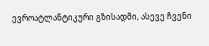ევროატლანტიკური გზისადმი, ასევე ჩვენი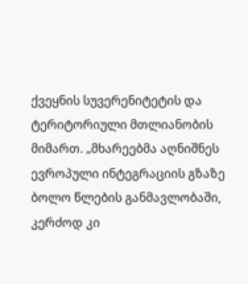ქვეყნის სუვერენიტეტის და ტერიტორიული მთლიანობის მიმართ. „მხარეებმა აღნიშნეს ევროპული ინტეგრაციის გზაზე ბოლო წლების განმავლობაში, კერძოდ კი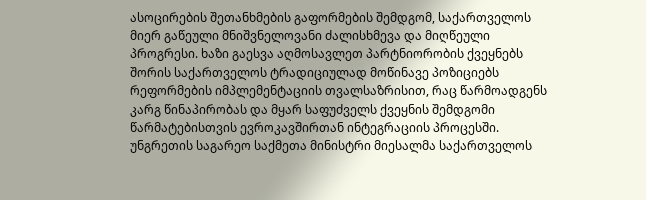ასოცირების შეთანხმების გაფორმების შემდგომ, საქართველოს მიერ გაწეული მნიშვნელოვანი ძალისხმევა და მიღწეული პროგრესი. ხაზი გაესვა აღმოსავლეთ პარტნიორობის ქვეყნებს შორის საქართველოს ტრადიციულად მოწინავე პოზიციებს რეფორმების იმპლემენტაციის თვალსაზრისით, რაც წარმოადგენს კარგ წინაპირობას და მყარ საფუძველს ქვეყნის შემდგომი წარმატებისთვის ევროკავშირთან ინტეგრაციის პროცესში. უნგრეთის საგარეო საქმეთა მინისტრი მიესალმა საქართველოს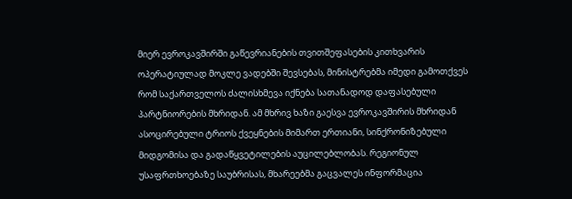მიერ ევროკავშირში გაწევრიანების თვითშეფასების კითხვარის ოპერატიულად მოკლე ვადებში შევსებას, მინისტრებმა იმედი გამოთქვეს რომ საქართველოს ძალისხმევა იქნება სათანადოდ დაფასებული პარტნიორების მხრიდან. ამ მხრივ ხაზი გაესვა ევროკავშირის მხრიდან ასოცირებული ტრიოს ქვეყნების მიმართ ერთიანი, სინქრონიზებული მიდგომისა და გადაწყვეტილების აუცილებლობას. რეგიონულ უსაფრთხოებაზე საუბრისას, მხარეებმა გაცვალეს ინფორმაცია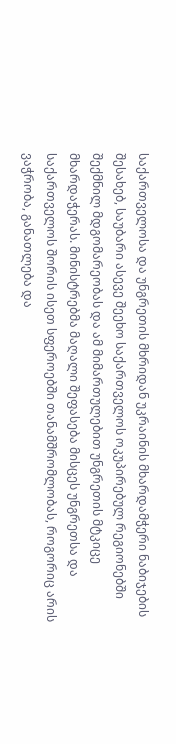საქართველოსა და უნგრეთის მხრიდან უკრაინის მხარდამჭერი ნაბიჯების შესახებ, საუბარი ასევე შეეხო საქართველოს ოკუპირებულ რეგიონებში შექმნილ მდგომარეობას და ამ მიმართულებით უნგრეთის მტკიცე მხარდაჭერას. მინისტრებმა მაღალი შეფასება მისცეს უნგრეთსა და საქართველოს შორის ისეთ სფეროებში თანამშრომლობას, როგორიც არის ვაჭრობა, განათლება და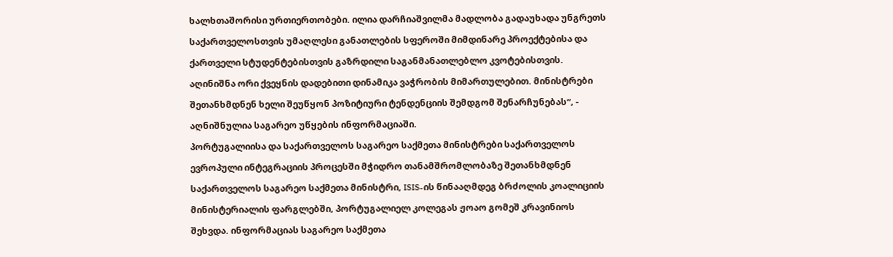ხალხთაშორისი ურთიერთობები. ილია დარჩიაშვილმა მადლობა გადაუხადა უნგრეთს საქართველოსთვის უმაღლესი განათლების სფეროში მიმდინარე პროექტებისა და ქართველი სტუდენტებისთვის გაზრდილი საგანმანათლებლო კვოტებისთვის. აღინიშნა ორი ქვეყნის დადებითი დინამიკა ვაჭრობის მიმართულებით. მინისტრები შეთანხმდნენ ხელი შეუწყონ პოზიტიური ტენდენციის შემდგომ შენარჩუნებას“, - აღნიშნულია საგარეო უწყების ინფორმაციაში.
პორტუგალიისა და საქართველოს საგარეო საქმეთა მინისტრები საქართველოს ევროპული ინტეგრაციის პროცესში მჭიდრო თანამშრომლობაზე შეთანხმდნენ
საქართველოს საგარეო საქმეთა მინისტრი, ISIS-ის წინააღმდეგ ბრძოლის კოალიციის მინისტერიალის ფარგლებში, პორტუგალიელ კოლეგას ჟოაო გომეშ კრავინიოს შეხვდა. ინფორმაციას საგარეო საქმეთა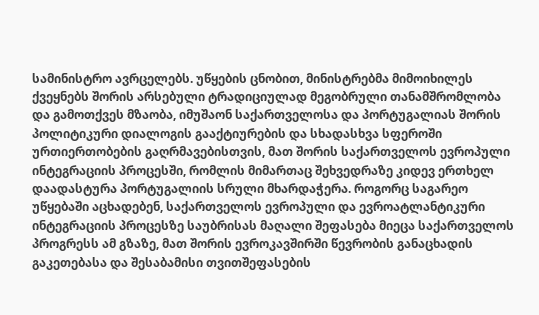სამინისტრო ავრცელებს. უწყების ცნობით, მინისტრებმა მიმოიხილეს ქვეყნებს შორის არსებული ტრადიციულად მეგობრული თანამშრომლობა და გამოთქვეს მზაობა, იმუშაონ საქართველოსა და პორტუგალიას შორის პოლიტიკური დიალოგის გააქტიურების და სხადასხვა სფეროში ურთიერთობების გაღრმავებისთვის, მათ შორის საქართველოს ევროპული ინტეგრაციის პროცესში, რომლის მიმართაც შეხვედრაზე კიდევ ერთხელ დაადასტურა პორტუგალიის სრული მხარდაჭერა. როგორც საგარეო უწყებაში აცხადებენ, საქართველოს ევროპული და ევროატლანტიკური ინტეგრაციის პროცესზე საუბრისას მაღალი შეფასება მიეცა საქართველოს პროგრესს ამ გზაზე, მათ შორის ევროკავშირში წევრობის განაცხადის გაკეთებასა და შესაბამისი თვითშეფასების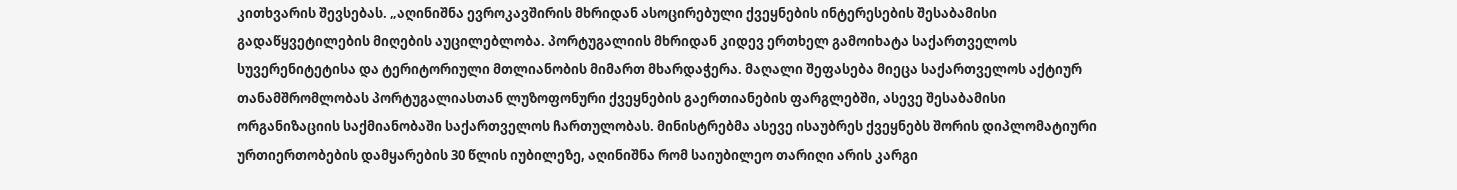კითხვარის შევსებას. „აღინიშნა ევროკავშირის მხრიდან ასოცირებული ქვეყნების ინტერესების შესაბამისი გადაწყვეტილების მიღების აუცილებლობა. პორტუგალიის მხრიდან კიდევ ერთხელ გამოიხატა საქართველოს სუვერენიტეტისა და ტერიტორიული მთლიანობის მიმართ მხარდაჭერა. მაღალი შეფასება მიეცა საქართველოს აქტიურ თანამშრომლობას პორტუგალიასთან ლუზოფონური ქვეყნების გაერთიანების ფარგლებში, ასევე შესაბამისი ორგანიზაციის საქმიანობაში საქართველოს ჩართულობას. მინისტრებმა ასევე ისაუბრეს ქვეყნებს შორის დიპლომატიური ურთიერთობების დამყარების 30 წლის იუბილეზე, აღინიშნა რომ საიუბილეო თარიღი არის კარგი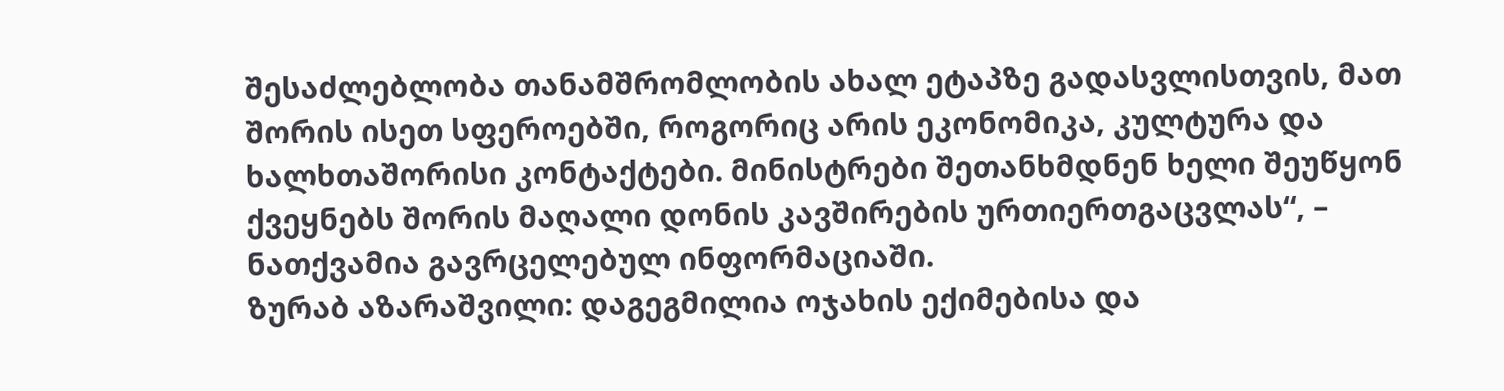შესაძლებლობა თანამშრომლობის ახალ ეტაპზე გადასვლისთვის, მათ შორის ისეთ სფეროებში, როგორიც არის ეკონომიკა, კულტურა და ხალხთაშორისი კონტაქტები. მინისტრები შეთანხმდნენ ხელი შეუწყონ ქვეყნებს შორის მაღალი დონის კავშირების ურთიერთგაცვლას“, – ნათქვამია გავრცელებულ ინფორმაციაში.
ზურაბ აზარაშვილი: დაგეგმილია ოჯახის ექიმებისა და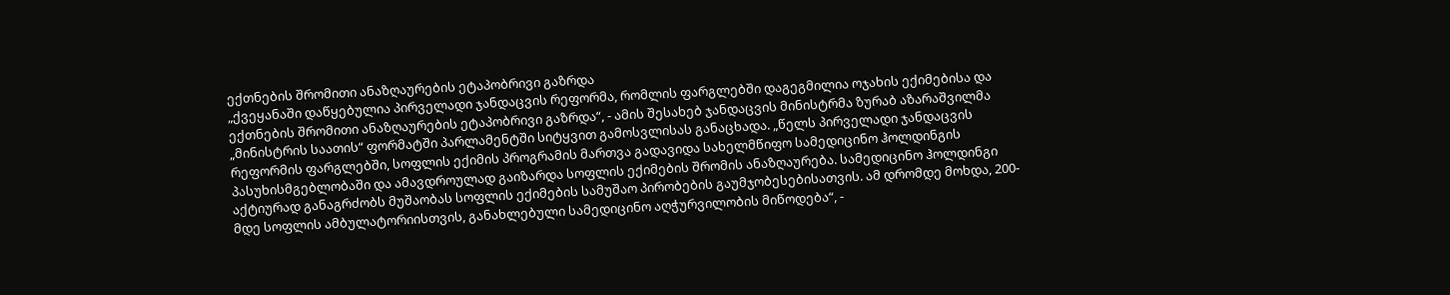ექთნების შრომითი ანაზღაურების ეტაპობრივი გაზრდა
„ქვეყანაში დაწყებულია პირველადი ჯანდაცვის რეფორმა, რომლის ფარგლებში დაგეგმილია ოჯახის ექიმებისა და ექთნების შრომითი ანაზღაურების ეტაპობრივი გაზრდა“, - ამის შესახებ ჯანდაცვის მინისტრმა ზურაბ აზარაშვილმა „მინისტრის საათის“ ფორმატში პარლამენტში სიტყვით გამოსვლისას განაცხადა. „წელს პირველადი ჯანდაცვის რეფორმის ფარგლებში, სოფლის ექიმის პროგრამის მართვა გადავიდა სახელმწიფო სამედიცინო ჰოლდინგის პასუხისმგებლობაში და ამავდროულად გაიზარდა სოფლის ექიმების შრომის ანაზღაურება. სამედიცინო ჰოლდინგი აქტიურად განაგრძობს მუშაობას სოფლის ექიმების სამუშაო პირობების გაუმჯობესებისათვის. ამ დრომდე მოხდა, 200-მდე სოფლის ამბულატორიისთვის, განახლებული სამედიცინო აღჭურვილობის მიწოდება“, -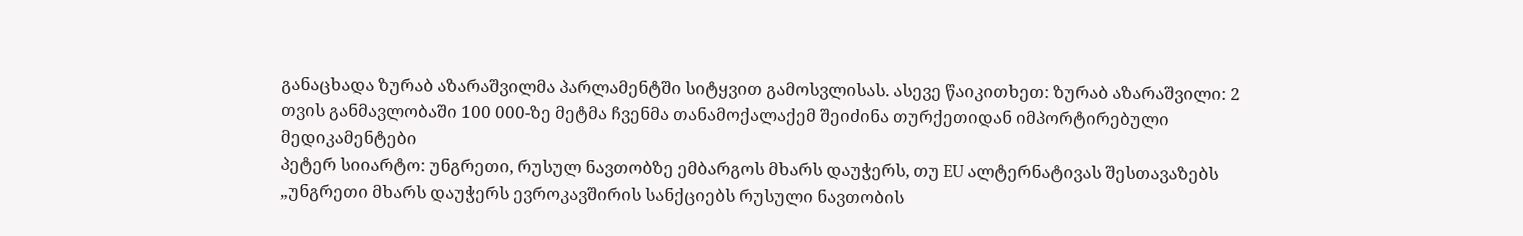განაცხადა ზურაბ აზარაშვილმა პარლამენტში სიტყვით გამოსვლისას. ასევე წაიკითხეთ: ზურაბ აზარაშვილი: 2 თვის განმავლობაში 100 000-ზე მეტმა ჩვენმა თანამოქალაქემ შეიძინა თურქეთიდან იმპორტირებული მედიკამენტები
პეტერ სიიარტო: უნგრეთი, რუსულ ნავთობზე ემბარგოს მხარს დაუჭერს, თუ EU ალტერნატივას შესთავაზებს
„უნგრეთი მხარს დაუჭერს ევროკავშირის სანქციებს რუსული ნავთობის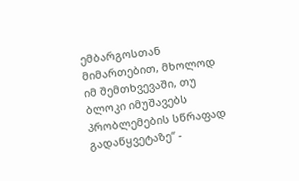ემბარგოსთან მიმართებით, მხოლოდ იმ შემთხვევაში, თუ ბლოკი იმუშავებს პრობლემების სწრაფად გადაწყვეტაზე“ -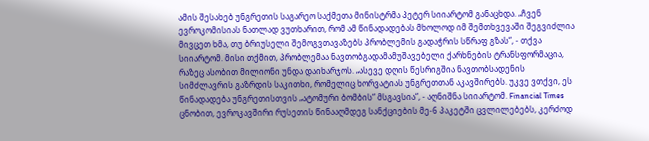ამის შესახებ უნგრეთის საგარეო საქმეთა მინისტრმა პეტერ სიიარტომ განაცხდა. „ჩვენ ევროკომისიას ნათლად ვუთხარით, რომ ამ წინადადებას მხოლოდ იმ შემთხვევაში შეგვიძლია მივცეთ ხმა, თუ ბრიუსელი შემოგვთავაზებს პრობლემის გადაჭრის სწრაფ გზას“, - თქვა სიიარტომ. მისი თქმით, პრობლემაა ნავთობგადამამუშავებელი ქარხნების ტრანსფორმაცია, რაზეც ასობით მილიონი უნდა დაიხარჯოს. „ასევე დღის წესრიგშია ნავთობსადენის სიმძლავრის გაზრდის საკითხი, რომელიც ხორვატიას უნგრეთთან აკავშირებს. უკვე ვთქვი, ეს წინადადება უნგრეთისთვის „ატომური ბომბის“ მსგავსია“, - აღნიშნა სიიარტომ. Financial Times ცნობით, ევროკავშირი რუსეთის წინააღმდეგ სანქციების მე-6 პაკეტში ცვლილებებს, კერძოდ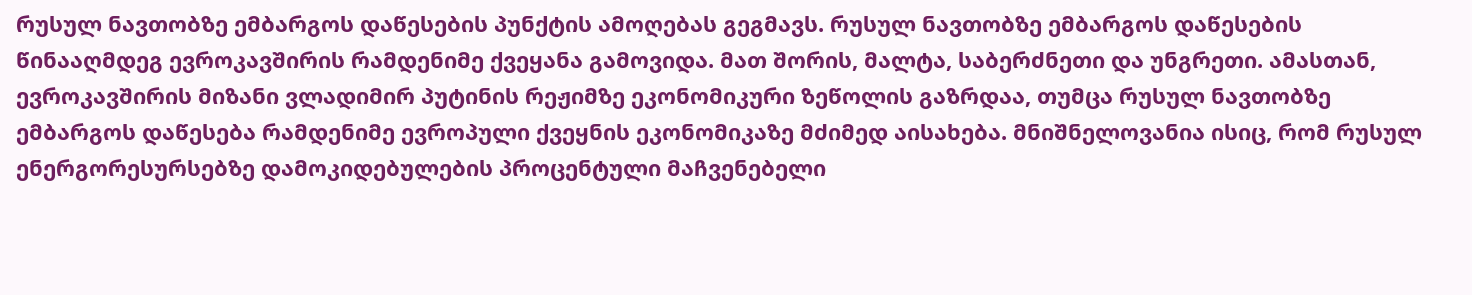რუსულ ნავთობზე ემბარგოს დაწესების პუნქტის ამოღებას გეგმავს. რუსულ ნავთობზე ემბარგოს დაწესების წინააღმდეგ ევროკავშირის რამდენიმე ქვეყანა გამოვიდა. მათ შორის, მალტა, საბერძნეთი და უნგრეთი. ამასთან, ევროკავშირის მიზანი ვლადიმირ პუტინის რეჟიმზე ეკონომიკური ზეწოლის გაზრდაა, თუმცა რუსულ ნავთობზე ემბარგოს დაწესება რამდენიმე ევროპული ქვეყნის ეკონომიკაზე მძიმედ აისახება. მნიშნელოვანია ისიც, რომ რუსულ ენერგორესურსებზე დამოკიდებულების პროცენტული მაჩვენებელი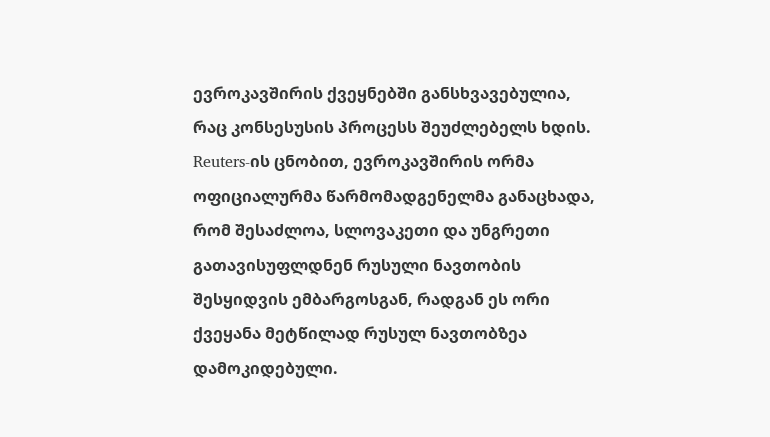ევროკავშირის ქვეყნებში განსხვავებულია, რაც კონსესუსის პროცესს შეუძლებელს ხდის. Reuters-ის ცნობით, ევროკავშირის ორმა ოფიციალურმა წარმომადგენელმა განაცხადა, რომ შესაძლოა, სლოვაკეთი და უნგრეთი გათავისუფლდნენ რუსული ნავთობის შესყიდვის ემბარგოსგან, რადგან ეს ორი ქვეყანა მეტწილად რუსულ ნავთობზეა დამოკიდებული.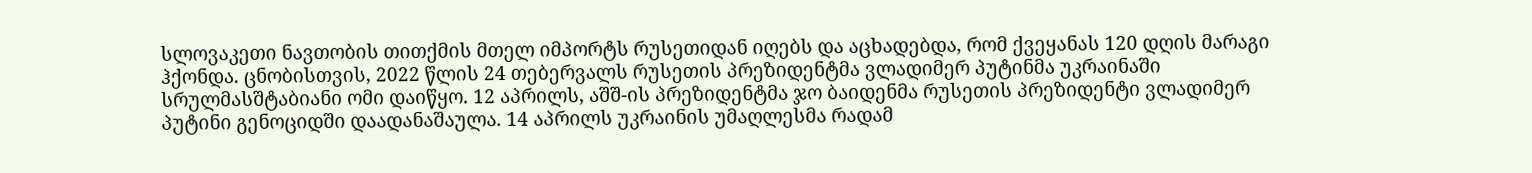სლოვაკეთი ნავთობის თითქმის მთელ იმპორტს რუსეთიდან იღებს და აცხადებდა, რომ ქვეყანას 120 დღის მარაგი ჰქონდა. ცნობისთვის, 2022 წლის 24 თებერვალს რუსეთის პრეზიდენტმა ვლადიმერ პუტინმა უკრაინაში სრულმასშტაბიანი ომი დაიწყო. 12 აპრილს, აშშ-ის პრეზიდენტმა ჯო ბაიდენმა რუსეთის პრეზიდენტი ვლადიმერ პუტინი გენოციდში დაადანაშაულა. 14 აპრილს უკრაინის უმაღლესმა რადამ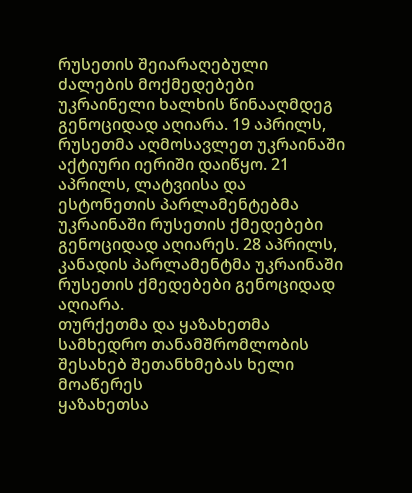რუსეთის შეიარაღებული ძალების მოქმედებები უკრაინელი ხალხის წინააღმდეგ გენოციდად აღიარა. 19 აპრილს, რუსეთმა აღმოსავლეთ უკრაინაში აქტიური იერიში დაიწყო. 21 აპრილს, ლატვიისა და ესტონეთის პარლამენტებმა უკრაინაში რუსეთის ქმედებები გენოციდად აღიარეს. 28 აპრილს, კანადის პარლამენტმა უკრაინაში რუსეთის ქმედებები გენოციდად აღიარა.
თურქეთმა და ყაზახეთმა სამხედრო თანამშრომლობის შესახებ შეთანხმებას ხელი მოაწერეს
ყაზახეთსა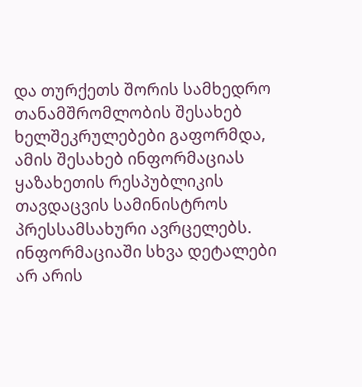და თურქეთს შორის სამხედრო თანამშრომლობის შესახებ ხელშეკრულებები გაფორმდა, ამის შესახებ ინფორმაციას ყაზახეთის რესპუბლიკის თავდაცვის სამინისტროს პრესსამსახური ავრცელებს. ინფორმაციაში სხვა დეტალები არ არის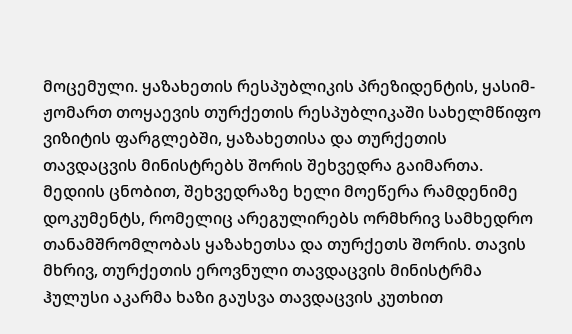მოცემული. ყაზახეთის რესპუბლიკის პრეზიდენტის, ყასიმ-ჟომართ თოყაევის თურქეთის რესპუბლიკაში სახელმწიფო ვიზიტის ფარგლებში, ყაზახეთისა და თურქეთის თავდაცვის მინისტრებს შორის შეხვედრა გაიმართა. მედიის ცნობით, შეხვედრაზე ხელი მოეწერა რამდენიმე დოკუმენტს, რომელიც არეგულირებს ორმხრივ სამხედრო თანამშრომლობას ყაზახეთსა და თურქეთს შორის. თავის მხრივ, თურქეთის ეროვნული თავდაცვის მინისტრმა ჰულუსი აკარმა ხაზი გაუსვა თავდაცვის კუთხით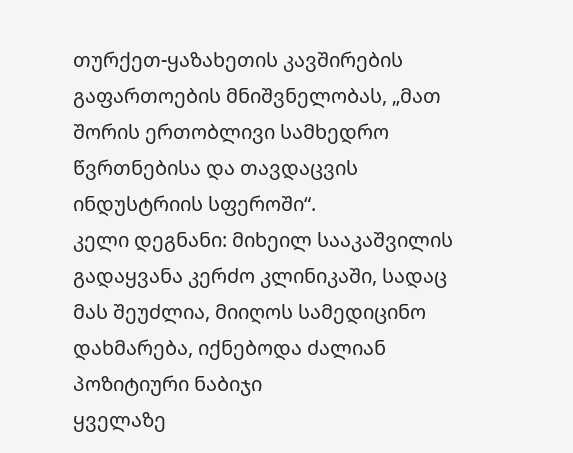თურქეთ-ყაზახეთის კავშირების გაფართოების მნიშვნელობას, „მათ შორის ერთობლივი სამხედრო წვრთნებისა და თავდაცვის ინდუსტრიის სფეროში“.
კელი დეგნანი: მიხეილ სააკაშვილის გადაყვანა კერძო კლინიკაში, სადაც მას შეუძლია, მიიღოს სამედიცინო დახმარება, იქნებოდა ძალიან პოზიტიური ნაბიჯი
ყველაზე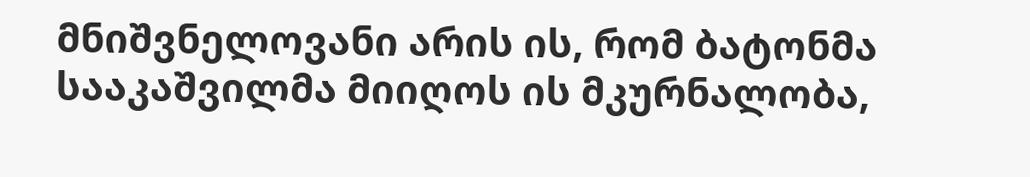მნიშვნელოვანი არის ის, რომ ბატონმა სააკაშვილმა მიიღოს ის მკურნალობა,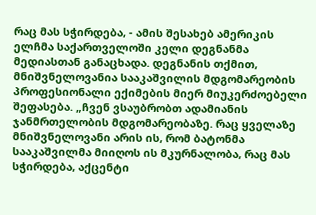რაც მას სჭირდება, - ამის შესახებ ამერიკის ელჩმა საქართველოში კელი დეგნანმა მედიასთან განაცხადა. დეგნანის თქმით, მნიშვნელოვანია სააკაშვილის მდგომარეობის პროფესიონალი ექიმების მიერ მიუკერძოებელი შეფასება. „ჩვენ ვსაუბრობთ ადამიანის ჯანმრთელობის მდგომარეობაზე. რაც ყველაზე მნიშვნელოვანი არის ის, რომ ბატონმა სააკაშვილმა მიიღოს ის მკურნალობა, რაც მას სჭირდება, აქცენტი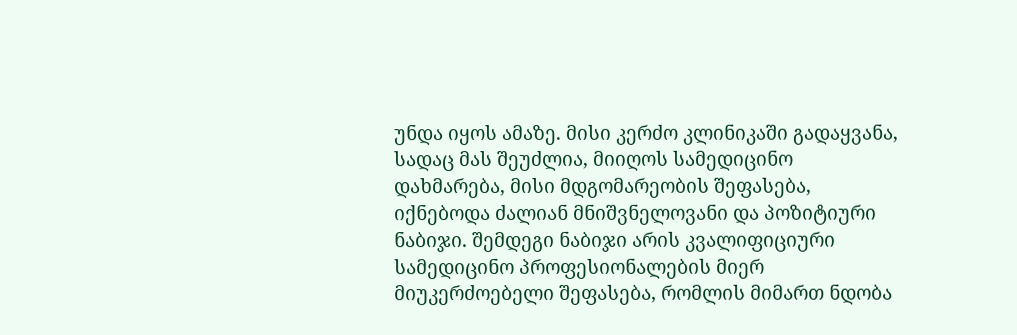უნდა იყოს ამაზე. მისი კერძო კლინიკაში გადაყვანა, სადაც მას შეუძლია, მიიღოს სამედიცინო დახმარება, მისი მდგომარეობის შეფასება, იქნებოდა ძალიან მნიშვნელოვანი და პოზიტიური ნაბიჯი. შემდეგი ნაბიჯი არის კვალიფიციური სამედიცინო პროფესიონალების მიერ მიუკერძოებელი შეფასება, რომლის მიმართ ნდობა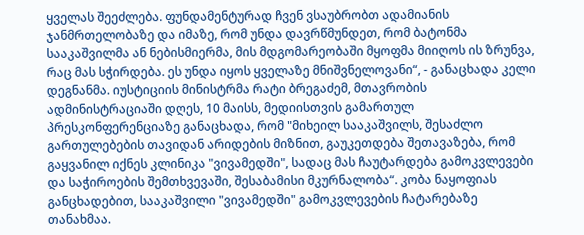ყველას შეეძლება. ფუნდამენტურად ჩვენ ვსაუბრობთ ადამიანის ჯანმრთელობაზე და იმაზე, რომ უნდა დავრწმუნდეთ, რომ ბატონმა სააკაშვილმა ან ნებისმიერმა, მის მდგომარეობაში მყოფმა მიიღოს ის ზრუნვა, რაც მას სჭირდება. ეს უნდა იყოს ყველაზე მნიშვნელოვანი“, - განაცხადა კელი დეგნანმა. იუსტიციის მინისტრმა რატი ბრეგაძემ, მთავრობის ადმინისტრაციაში დღეს, 10 მაისს, მედიისთვის გამართულ პრესკონფერენციაზე განაცხადა, რომ "მიხეილ სააკაშვილს, შესაძლო გართულებების თავიდან არიდების მიზნით, გაუკეთდება შეთავაზება, რომ გაყვანილ იქნეს კლინიკა "ვივამედში", სადაც მას ჩაუტარდება გამოკვლევები და საჭიროების შემთხვევაში, შესაბამისი მკურნალობა“. კობა ნაყოფიას განცხადებით, სააკაშვილი "ვივამედში" გამოკვლევების ჩატარებაზე თანახმაა.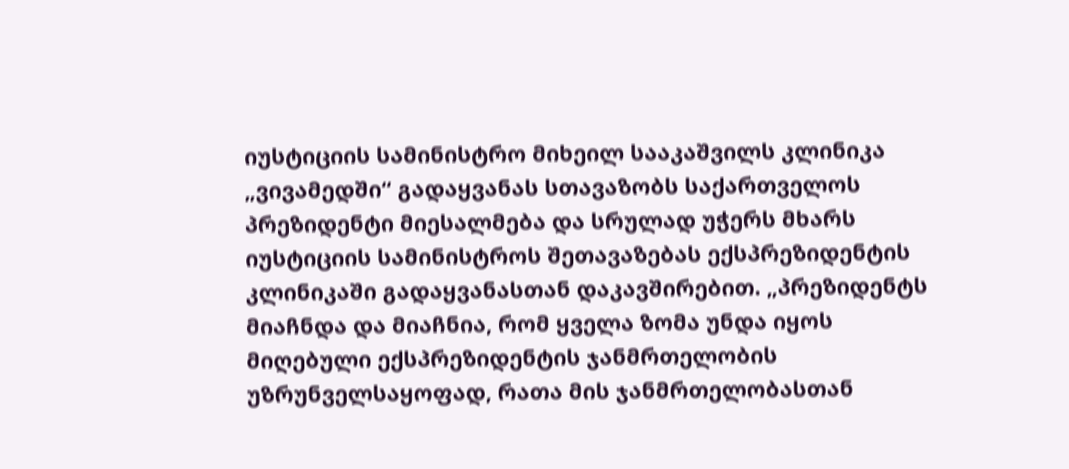იუსტიციის სამინისტრო მიხეილ სააკაშვილს კლინიკა „ვივამედში“ გადაყვანას სთავაზობს საქართველოს პრეზიდენტი მიესალმება და სრულად უჭერს მხარს იუსტიციის სამინისტროს შეთავაზებას ექსპრეზიდენტის კლინიკაში გადაყვანასთან დაკავშირებით. „პრეზიდენტს მიაჩნდა და მიაჩნია, რომ ყველა ზომა უნდა იყოს მიღებული ექსპრეზიდენტის ჯანმრთელობის უზრუნველსაყოფად, რათა მის ჯანმრთელობასთან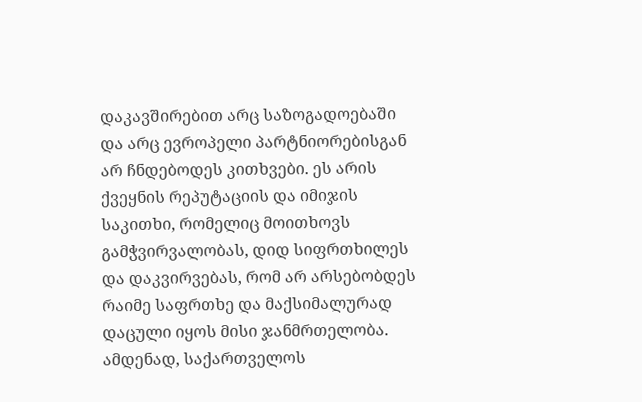დაკავშირებით არც საზოგადოებაში და არც ევროპელი პარტნიორებისგან არ ჩნდებოდეს კითხვები. ეს არის ქვეყნის რეპუტაციის და იმიჯის საკითხი, რომელიც მოითხოვს გამჭვირვალობას, დიდ სიფრთხილეს და დაკვირვებას, რომ არ არსებობდეს რაიმე საფრთხე და მაქსიმალურად დაცული იყოს მისი ჯანმრთელობა. ამდენად, საქართველოს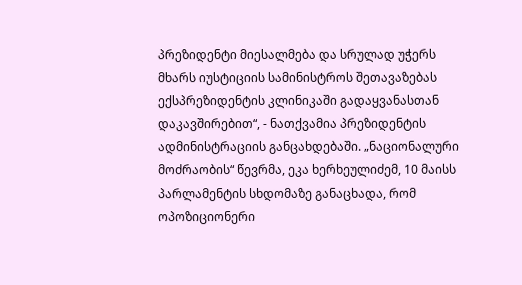პრეზიდენტი მიესალმება და სრულად უჭერს მხარს იუსტიციის სამინისტროს შეთავაზებას ექსპრეზიდენტის კლინიკაში გადაყვანასთან დაკავშირებით“, - ნათქვამია პრეზიდენტის ადმინისტრაციის განცახდებაში. „ნაციონალური მოძრაობის“ წევრმა, ეკა ხერხეულიძემ, 10 მაისს პარლამენტის სხდომაზე განაცხადა, რომ ოპოზიციონერი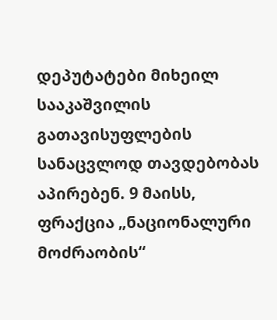დეპუტატები მიხეილ სააკაშვილის გათავისუფლების სანაცვლოდ თავდებობას აპირებენ. 9 მაისს, ფრაქცია „ნაციონალური მოძრაობის“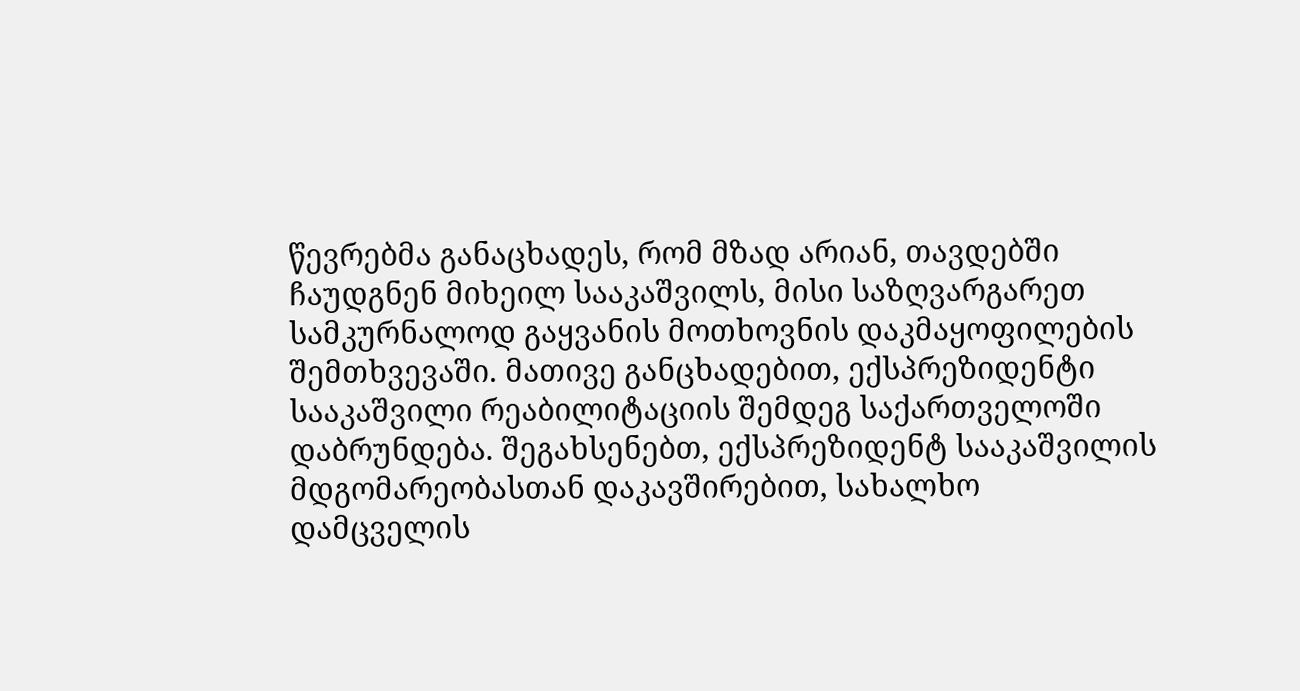წევრებმა განაცხადეს, რომ მზად არიან, თავდებში ჩაუდგნენ მიხეილ სააკაშვილს, მისი საზღვარგარეთ სამკურნალოდ გაყვანის მოთხოვნის დაკმაყოფილების შემთხვევაში. მათივე განცხადებით, ექსპრეზიდენტი სააკაშვილი რეაბილიტაციის შემდეგ საქართველოში დაბრუნდება. შეგახსენებთ, ექსპრეზიდენტ სააკაშვილის მდგომარეობასთან დაკავშირებით, სახალხო დამცველის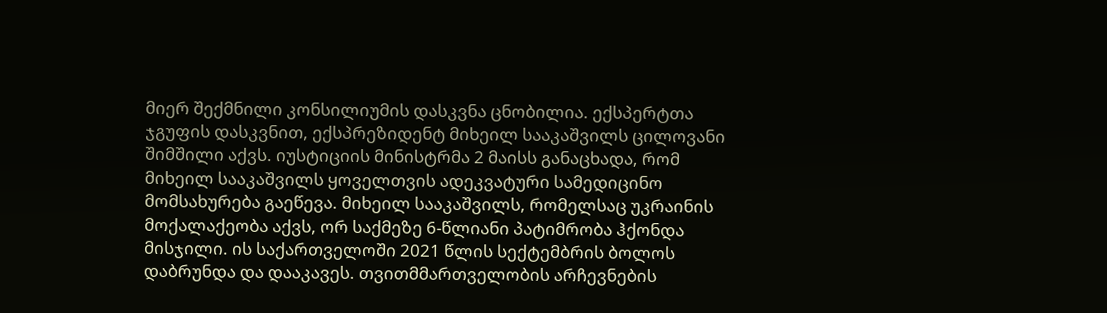მიერ შექმნილი კონსილიუმის დასკვნა ცნობილია. ექსპერტთა ჯგუფის დასკვნით, ექსპრეზიდენტ მიხეილ სააკაშვილს ცილოვანი შიმშილი აქვს. იუსტიციის მინისტრმა 2 მაისს განაცხადა, რომ მიხეილ სააკაშვილს ყოველთვის ადეკვატური სამედიცინო მომსახურება გაეწევა. მიხეილ სააკაშვილს, რომელსაც უკრაინის მოქალაქეობა აქვს, ორ საქმეზე 6-წლიანი პატიმრობა ჰქონდა მისჯილი. ის საქართველოში 2021 წლის სექტემბრის ბოლოს დაბრუნდა და დააკავეს. თვითმმართველობის არჩევნების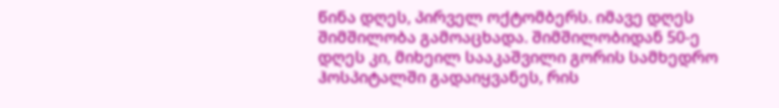წინა დღეს, პირველ ოქტომბერს. იმავე დღეს შიმშილობა გამოაცხადა. შიმშილობიდან 50-ე დღეს კი, მიხეილ სააკაშვილი გორის სამხედრო ჰოსპიტალში გადაიყვანეს, რის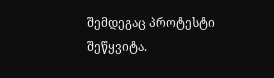შემდეგაც პროტესტი შეწყვიტა.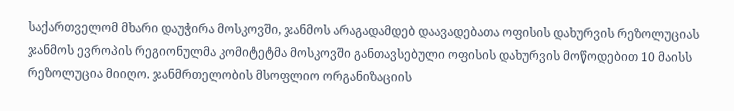საქართველომ მხარი დაუჭირა მოსკოვში, ჯანმოს არაგადამდებ დაავადებათა ოფისის დახურვის რეზოლუციას
ჯანმოს ევროპის რეგიონულმა კომიტეტმა მოსკოვში განთავსებული ოფისის დახურვის მოწოდებით 10 მაისს რეზოლუცია მიიღო. ჯანმრთელობის მსოფლიო ორგანიზაციის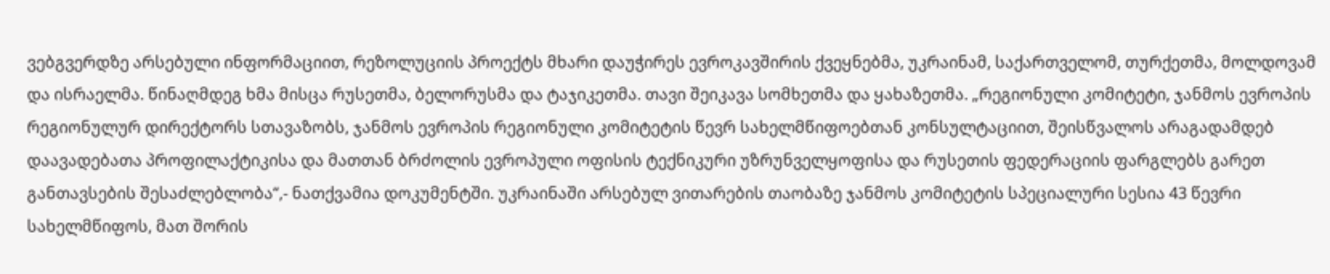ვებგვერდზე არსებული ინფორმაციით, რეზოლუციის პროექტს მხარი დაუჭირეს ევროკავშირის ქვეყნებმა, უკრაინამ, საქართველომ, თურქეთმა, მოლდოვამ და ისრაელმა. წინაღმდეგ ხმა მისცა რუსეთმა, ბელორუსმა და ტაჯიკეთმა. თავი შეიკავა სომხეთმა და ყახაზეთმა. „რეგიონული კომიტეტი, ჯანმოს ევროპის რეგიონულურ დირექტორს სთავაზობს, ჯანმოს ევროპის რეგიონული კომიტეტის წევრ სახელმწიფოებთან კონსულტაციით, შეისწვალოს არაგადამდებ დაავადებათა პროფილაქტიკისა და მათთან ბრძოლის ევროპული ოფისის ტექნიკური უზრუნველყოფისა და რუსეთის ფედერაციის ფარგლებს გარეთ განთავსების შესაძლებლობა“,- ნათქვამია დოკუმენტში. უკრაინაში არსებულ ვითარების თაობაზე ჯანმოს კომიტეტის სპეციალური სესია 43 წევრი სახელმწიფოს, მათ შორის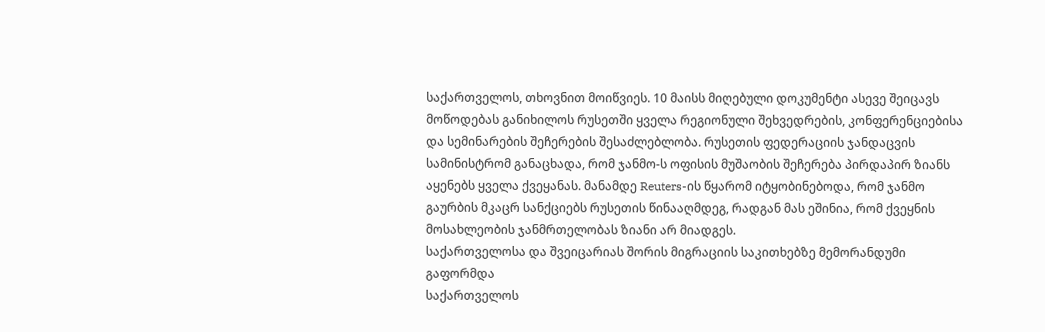საქართველოს, თხოვნით მოიწვიეს. 10 მაისს მიღებული დოკუმენტი ასევე შეიცავს მოწოდებას განიხილოს რუსეთში ყველა რეგიონული შეხვედრების, კონფერენციებისა და სემინარების შეჩერების შესაძლებლობა. რუსეთის ფედერაციის ჯანდაცვის სამინისტრომ განაცხადა, რომ ჯანმო-ს ოფისის მუშაობის შეჩერება პირდაპირ ზიანს აყენებს ყველა ქვეყანას. მანამდე Reuters-ის წყარომ იტყობინებოდა, რომ ჯანმო გაურბის მკაცრ სანქციებს რუსეთის წინააღმდეგ, რადგან მას ეშინია, რომ ქვეყნის მოსახლეობის ჯანმრთელობას ზიანი არ მიადგეს.
საქართველოსა და შვეიცარიას შორის მიგრაციის საკითხებზე მემორანდუმი გაფორმდა
საქართველოს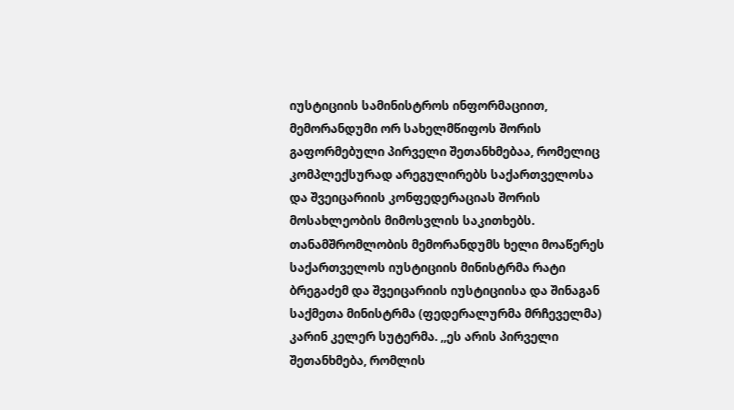იუსტიციის სამინისტროს ინფორმაციით, მემორანდუმი ორ სახელმწიფოს შორის გაფორმებული პირველი შეთანხმებაა, რომელიც კომპლექსურად არეგულირებს საქართველოსა და შვეიცარიის კონფედერაციას შორის მოსახლეობის მიმოსვლის საკითხებს. თანამშრომლობის მემორანდუმს ხელი მოაწერეს საქართველოს იუსტიციის მინისტრმა რატი ბრეგაძემ და შვეიცარიის იუსტიციისა და შინაგან საქმეთა მინისტრმა (ფედერალურმა მრჩეველმა) კარინ კელერ სუტერმა. ,,ეს არის პირველი შეთანხმება, რომლის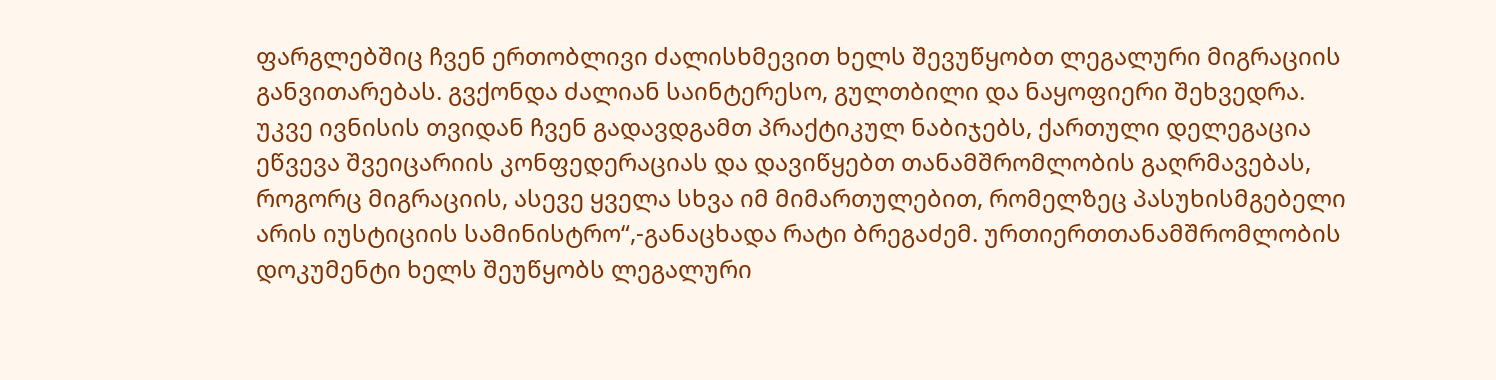ფარგლებშიც ჩვენ ერთობლივი ძალისხმევით ხელს შევუწყობთ ლეგალური მიგრაციის განვითარებას. გვქონდა ძალიან საინტერესო, გულთბილი და ნაყოფიერი შეხვედრა. უკვე ივნისის თვიდან ჩვენ გადავდგამთ პრაქტიკულ ნაბიჯებს, ქართული დელეგაცია ეწვევა შვეიცარიის კონფედერაციას და დავიწყებთ თანამშრომლობის გაღრმავებას, როგორც მიგრაციის, ასევე ყველა სხვა იმ მიმართულებით, რომელზეც პასუხისმგებელი არის იუსტიციის სამინისტრო“,-განაცხადა რატი ბრეგაძემ. ურთიერთთანამშრომლობის დოკუმენტი ხელს შეუწყობს ლეგალური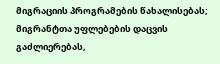მიგრაციის პროგრამების წახალისებას; მიგრანტთა უფლებების დაცვის გაძლიერებას,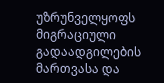უზრუნველყოფს მიგრაციული გადაადგილების მართვასა და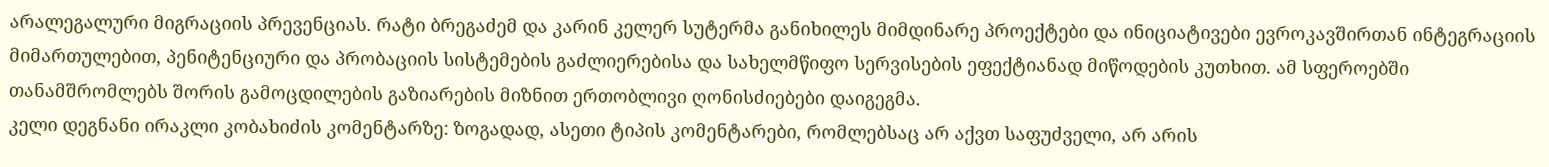არალეგალური მიგრაციის პრევენციას. რატი ბრეგაძემ და კარინ კელერ სუტერმა განიხილეს მიმდინარე პროექტები და ინიციატივები ევროკავშირთან ინტეგრაციის მიმართულებით, პენიტენციური და პრობაციის სისტემების გაძლიერებისა და სახელმწიფო სერვისების ეფექტიანად მიწოდების კუთხით. ამ სფეროებში თანამშრომლებს შორის გამოცდილების გაზიარების მიზნით ერთობლივი ღონისძიებები დაიგეგმა.
კელი დეგნანი ირაკლი კობახიძის კომენტარზე: ზოგადად, ასეთი ტიპის კომენტარები, რომლებსაც არ აქვთ საფუძველი, არ არის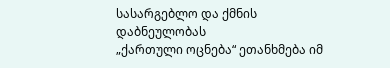სასარგებლო და ქმნის დაბნეულობას
„ქართული ოცნება“ ეთანხმება იმ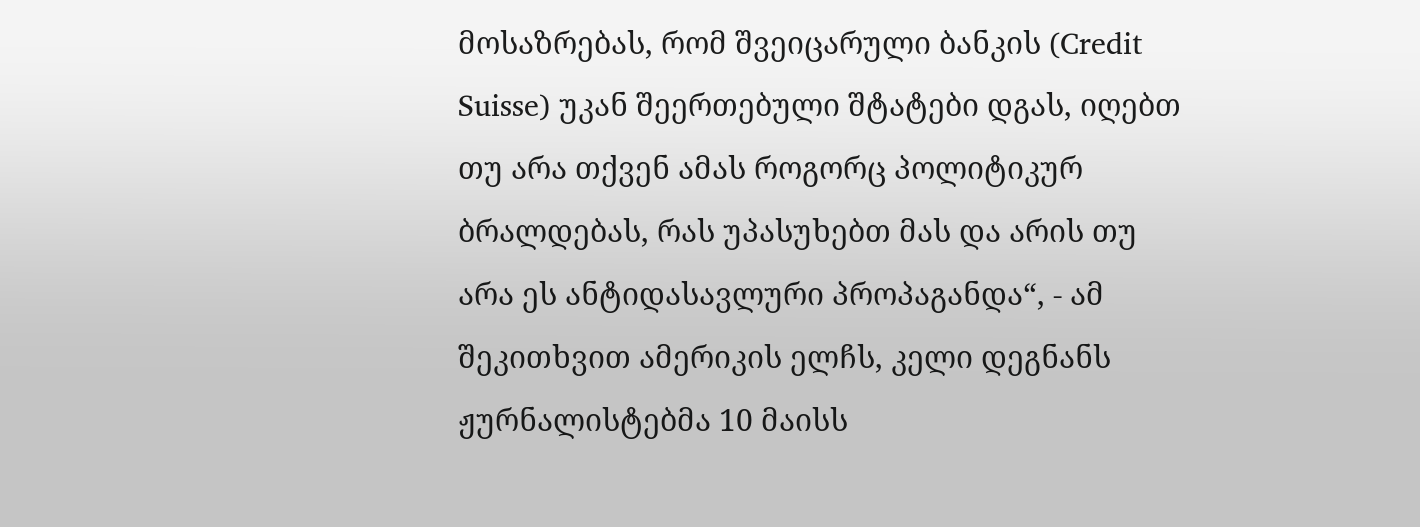მოსაზრებას, რომ შვეიცარული ბანკის (Credit Suisse) უკან შეერთებული შტატები დგას, იღებთ თუ არა თქვენ ამას როგორც პოლიტიკურ ბრალდებას, რას უპასუხებთ მას და არის თუ არა ეს ანტიდასავლური პროპაგანდა“, - ამ შეკითხვით ამერიკის ელჩს, კელი დეგნანს ჟურნალისტებმა 10 მაისს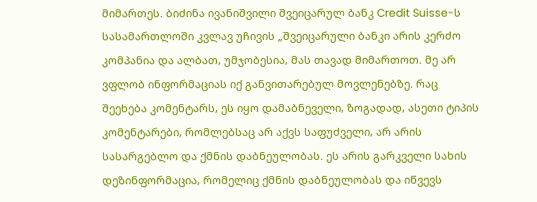მიმართეს. ბიძინა ივანიშვილი შვეიცარულ ბანკ Credit Suisse-ს სასამართლოში კვლავ უჩივის „შვეიცარული ბანკი არის კერძო კომპანია და ალბათ, უმჯობესია, მას თავად მიმართოთ. მე არ ვფლობ ინფორმაციას იქ განვითარებულ მოვლენებზე. რაც შეეხება კომენტარს, ეს იყო დამაბნეველი, ზოგადად, ასეთი ტიპის კომენტარები, რომლებსაც არ აქვს საფუძველი, არ არის სასარგებლო და ქმნის დაბნეულობას. ეს არის გარკველი სახის დეზინფორმაცია, რომელიც ქმნის დაბნეულობას და იწვევს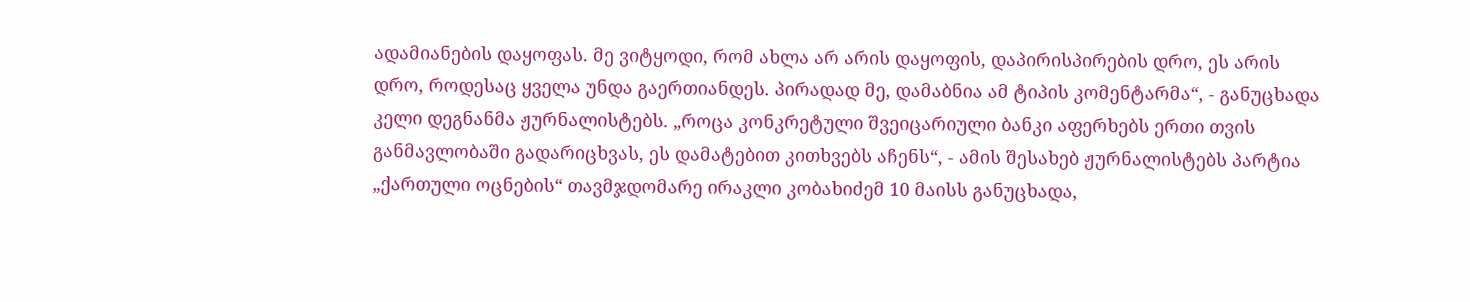ადამიანების დაყოფას. მე ვიტყოდი, რომ ახლა არ არის დაყოფის, დაპირისპირების დრო, ეს არის დრო, როდესაც ყველა უნდა გაერთიანდეს. პირადად მე, დამაბნია ამ ტიპის კომენტარმა“, - განუცხადა კელი დეგნანმა ჟურნალისტებს. „როცა კონკრეტული შვეიცარიული ბანკი აფერხებს ერთი თვის განმავლობაში გადარიცხვას, ეს დამატებით კითხვებს აჩენს“, - ამის შესახებ ჟურნალისტებს პარტია „ქართული ოცნების“ თავმჯდომარე ირაკლი კობახიძემ 10 მაისს განუცხადა,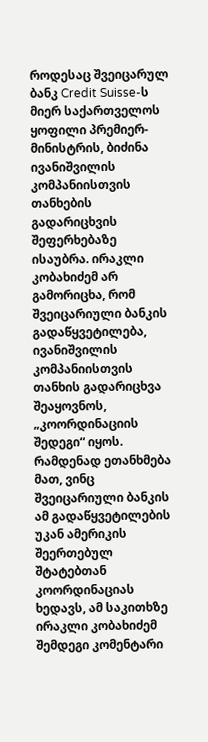როდესაც შვეიცარულ ბანკ Credit Suisse-ს მიერ საქართველოს ყოფილი პრემიერ-მინისტრის, ბიძინა ივანიშვილის კომპანიისთვის თანხების გადარიცხვის შეფერხებაზე ისაუბრა. ირაკლი კობახიძემ არ გამორიცხა, რომ შვეიცარიული ბანკის გადაწყვეტილება, ივანიშვილის კომპანიისთვის თანხის გადარიცხვა შეაყოვნოს, „კოორდინაციის შედეგი“ იყოს. რამდენად ეთანხმება მათ, ვინც შვეიცარიული ბანკის ამ გადაწყვეტილების უკან ამერიკის შეერთებულ შტატებთან კოორდინაციას ხედავს, ამ საკითხზე ირაკლი კობახიძემ შემდეგი კომენტარი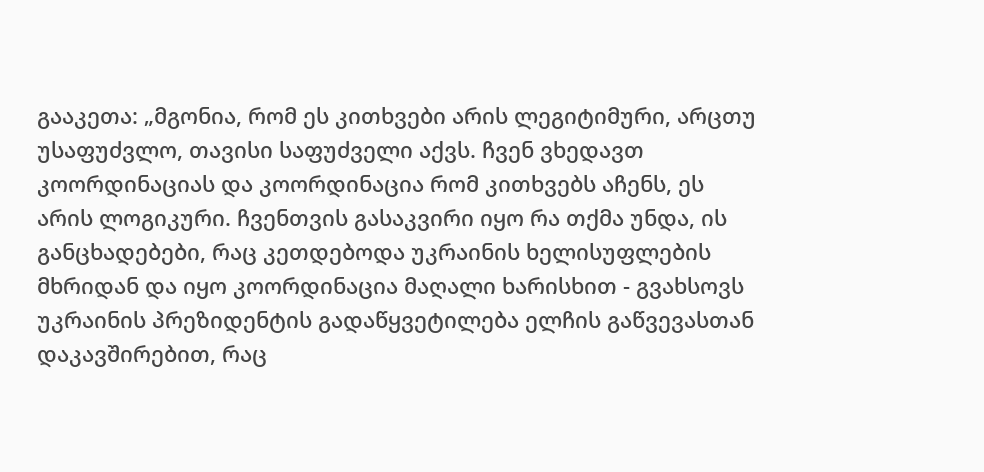გააკეთა: „მგონია, რომ ეს კითხვები არის ლეგიტიმური, არცთუ უსაფუძვლო, თავისი საფუძველი აქვს. ჩვენ ვხედავთ კოორდინაციას და კოორდინაცია რომ კითხვებს აჩენს, ეს არის ლოგიკური. ჩვენთვის გასაკვირი იყო რა თქმა უნდა, ის განცხადებები, რაც კეთდებოდა უკრაინის ხელისუფლების მხრიდან და იყო კოორდინაცია მაღალი ხარისხით - გვახსოვს უკრაინის პრეზიდენტის გადაწყვეტილება ელჩის გაწვევასთან დაკავშირებით, რაც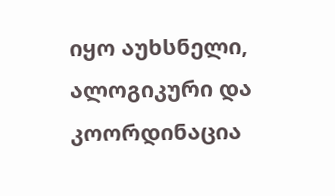იყო აუხსნელი, ალოგიკური და კოორდინაცია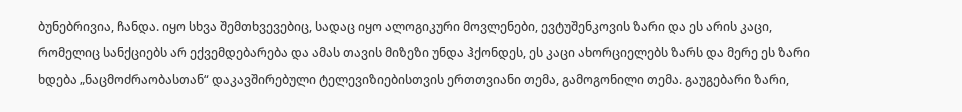ბუნებრივია, ჩანდა. იყო სხვა შემთხვევებიც, სადაც იყო ალოგიკური მოვლენები, ევტუშენკოვის ზარი და ეს არის კაცი, რომელიც სანქციებს არ ექვემდებარება და ამას თავის მიზეზი უნდა ჰქონდეს, ეს კაცი ახორციელებს ზარს და მერე ეს ზარი ხდება „ნაცმოძრაობასთან“ დაკავშირებული ტელევიზიებისთვის ერთთვიანი თემა, გამოგონილი თემა. გაუგებარი ზარი,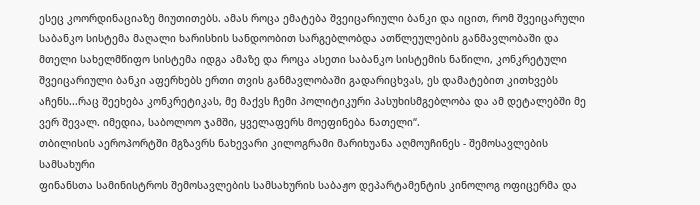ესეც კოორდინაციაზე მიუთითებს. ამას როცა ემატება შვეიცარიული ბანკი და იცით, რომ შვეიცარული საბანკო სისტემა მაღალი ხარისხის სანდოობით სარგებლობდა ათწლეულების განმავლობაში და მთელი სახელმწიფო სისტემა იდგა ამაზე და როცა ასეთი საბანკო სისტემის ნაწილი, კონკრეტული შვეიცარიული ბანკი აფერხებს ერთი თვის განმავლობაში გადარიცხვას, ეს დამატებით კითხვებს აჩენს...რაც შეეხება კონკრეტიკას, მე მაქვს ჩემი პოლიტიკური პასუხისმგებლობა და ამ დეტალებში მე ვერ შევალ. იმედია, საბოლოო ჯამში, ყველაფერს მოეფინება ნათელი“.
თბილისის აეროპორტში მგზავრს ნახევარი კილოგრამი მარიხუანა აღმოუჩინეს - შემოსავლების სამსახური
ფინანსთა სამინისტროს შემოსავლების სამსახურის საბაჟო დეპარტამენტის კინოლოგ ოფიცერმა და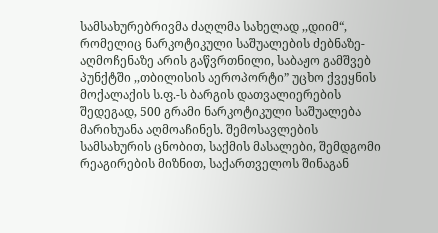სამსახურებრივმა ძაღლმა სახელად ,,დიიმ“, რომელიც ნარკოტიკული საშუალების ძებნაზე-აღმოჩენაზე არის გაწვრთნილი, საბაჟო გამშვებ პუნქტში ,,თბილისის აეროპორტი” უცხო ქვეყნის მოქალაქის ს.ფ.-ს ბარგის დათვალიერების შედეგად, 500 გრამი ნარკოტიკული საშუალება მარიხუანა აღმოაჩინეს. შემოსავლების სამსახურის ცნობით, საქმის მასალები, შემდგომი რეაგირების მიზნით, საქართველოს შინაგან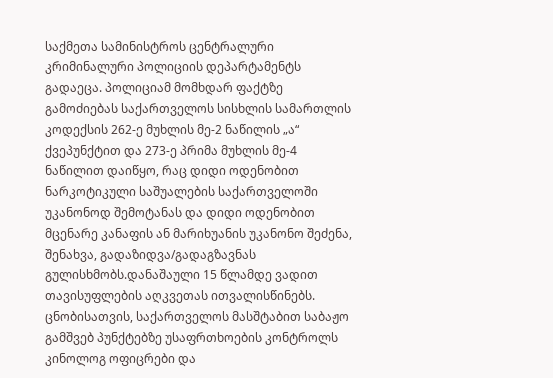საქმეთა სამინისტროს ცენტრალური კრიმინალური პოლიციის დეპარტამენტს გადაეცა. პოლიციამ მომხდარ ფაქტზე გამოძიებას საქართველოს სისხლის სამართლის კოდექსის 262-ე მუხლის მე-2 ნაწილის „ა“ ქვეპუნქტით და 273-ე პრიმა მუხლის მე-4 ნაწილით დაიწყო, რაც დიდი ოდენობით ნარკოტიკული საშუალების საქართველოში უკანონოდ შემოტანას და დიდი ოდენობით მცენარე კანაფის ან მარიხუანის უკანონო შეძენა, შენახვა, გადაზიდვა/გადაგზავნას გულისხმობს.დანაშაული 15 წლამდე ვადით თავისუფლების აღკვეთას ითვალისწინებს. ცნობისათვის, საქართველოს მასშტაბით საბაჟო გამშვებ პუნქტებზე უსაფრთხოების კონტროლს კინოლოგ ოფიცრები და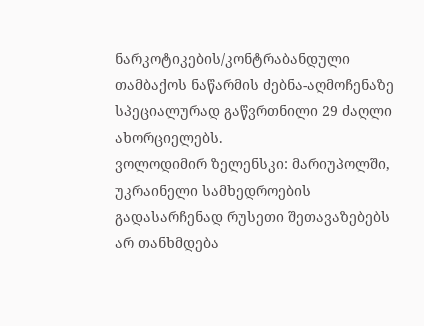ნარკოტიკების/კონტრაბანდული თამბაქოს ნაწარმის ძებნა-აღმოჩენაზე სპეციალურად გაწვრთნილი 29 ძაღლი ახორციელებს.
ვოლოდიმირ ზელენსკი: მარიუპოლში, უკრაინელი სამხედროების გადასარჩენად რუსეთი შეთავაზებებს არ თანხმდება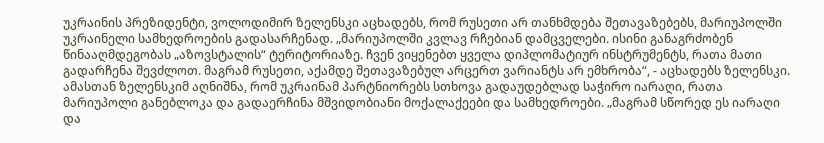უკრაინის პრეზიდენტი, ვოლოდიმირ ზელენსკი აცხადებს, რომ რუსეთი არ თანხმდება შეთავაზებებს, მარიუპოლში უკრაინელი სამხედროების გადასარჩენად. „მარიუპოლში კვლავ რჩებიან დამცველები. ისინი განაგრძობენ წინააღმდეგობას „აზოვსტალის“ ტერიტორიაზე. ჩვენ ვიყენებთ ყველა დიპლომატიურ ინსტრუმენტს, რათა მათი გადარჩენა შევძლოთ. მაგრამ რუსეთი, აქამდე შეთავაზებულ არცერთ ვარიანტს არ ემხრობა“, - აცხადებს ზელენსკი. ამასთან ზელენსკიმ აღნიშნა, რომ უკრაინამ პარტნიორებს სთხოვა გადაუდებლად საჭირო იარაღი, რათა მარიუპოლი განებლოკა და გადაერჩინა მშვიდობიანი მოქალაქეები და სამხედროები. „მაგრამ სწორედ ეს იარაღი და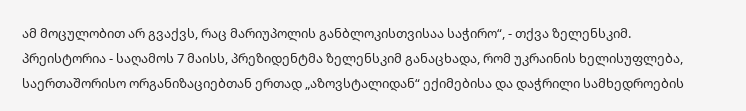ამ მოცულობით არ გვაქვს, რაც მარიუპოლის განბლოკისთვისაა საჭირო“, - თქვა ზელენსკიმ. პრეისტორია - საღამოს 7 მაისს, პრეზიდენტმა ზელენსკიმ განაცხადა, რომ უკრაინის ხელისუფლება, საერთაშორისო ორგანიზაციებთან ერთად „აზოვსტალიდან“ ექიმებისა და დაჭრილი სამხედროების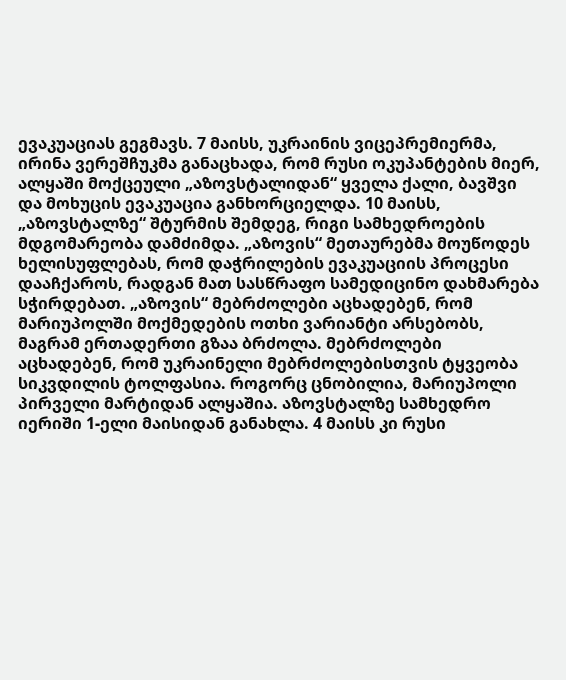ევაკუაციას გეგმავს. 7 მაისს, უკრაინის ვიცეპრემიერმა, ირინა ვერეშჩუკმა განაცხადა, რომ რუსი ოკუპანტების მიერ, ალყაში მოქცეული „აზოვსტალიდან“ ყველა ქალი, ბავშვი და მოხუცის ევაკუაცია განხორციელდა. 10 მაისს, „აზოვსტალზე“ შტურმის შემდეგ, რიგი სამხედროების მდგომარეობა დამძიმდა. „აზოვის“ მეთაურებმა მოუწოდეს ხელისუფლებას, რომ დაჭრილების ევაკუაციის პროცესი დააჩქაროს, რადგან მათ სასწრაფო სამედიცინო დახმარება სჭირდებათ. „აზოვის“ მებრძოლები აცხადებენ, რომ მარიუპოლში მოქმედების ოთხი ვარიანტი არსებობს, მაგრამ ერთადერთი გზაა ბრძოლა. მებრძოლები აცხადებენ, რომ უკრაინელი მებრძოლებისთვის ტყვეობა სიკვდილის ტოლფასია. როგორც ცნობილია, მარიუპოლი პირველი მარტიდან ალყაშია. აზოვსტალზე სამხედრო იერიში 1-ელი მაისიდან განახლა. 4 მაისს კი რუსი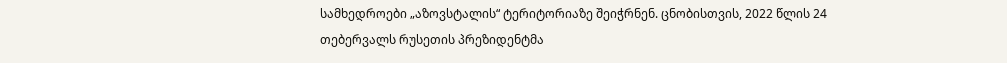სამხედროები „აზოვსტალის“ ტერიტორიაზე შეიჭრნენ. ცნობისთვის, 2022 წლის 24 თებერვალს რუსეთის პრეზიდენტმა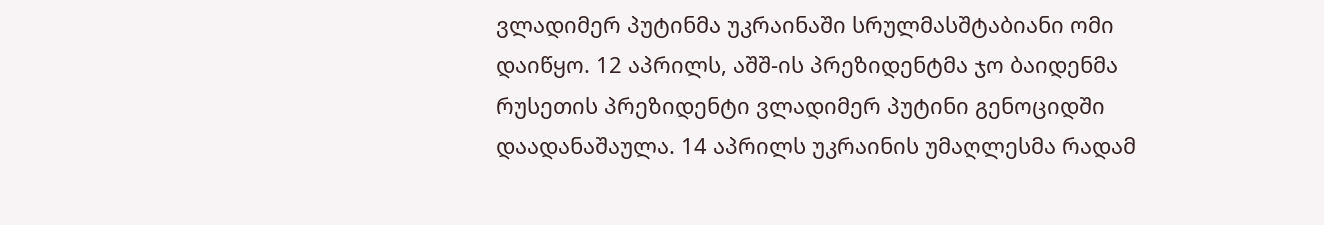ვლადიმერ პუტინმა უკრაინაში სრულმასშტაბიანი ომი დაიწყო. 12 აპრილს, აშშ-ის პრეზიდენტმა ჯო ბაიდენმა რუსეთის პრეზიდენტი ვლადიმერ პუტინი გენოციდში დაადანაშაულა. 14 აპრილს უკრაინის უმაღლესმა რადამ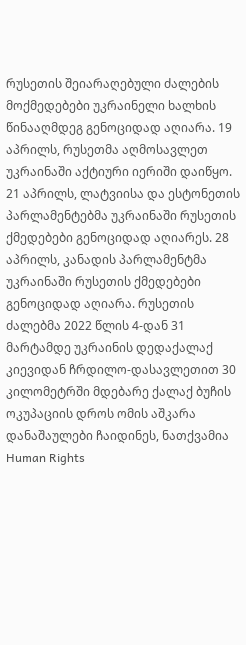რუსეთის შეიარაღებული ძალების მოქმედებები უკრაინელი ხალხის წინააღმდეგ გენოციდად აღიარა. 19 აპრილს, რუსეთმა აღმოსავლეთ უკრაინაში აქტიური იერიში დაიწყო. 21 აპრილს, ლატვიისა და ესტონეთის პარლამენტებმა უკრაინაში რუსეთის ქმედებები გენოციდად აღიარეს. 28 აპრილს, კანადის პარლამენტმა უკრაინაში რუსეთის ქმედებები გენოციდად აღიარა. რუსეთის ძალებმა 2022 წლის 4-დან 31 მარტამდე უკრაინის დედაქალაქ კიევიდან ჩრდილო-დასავლეთით 30 კილომეტრში მდებარე ქალაქ ბუჩის ოკუპაციის დროს ომის აშკარა დანაშაულები ჩაიდინეს, ნათქვამია Human Rights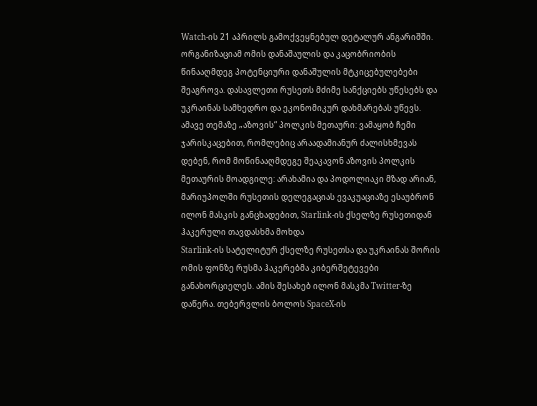Watch-ის 21 აპრილს გამოქვეყნებულ დეტალურ ანგარიშში. ორგანიზაციამ ომის დანაშაულის და კაცობრიობის წინააღმდეგ პოტენციური დანაშულის მტკიცებულებები შეაგროვა. დასავლეთი რუსეთს მძიმე სანქციებს უწესებს და უკრაინას სამხედრო და ეკონომიკურ დახმარებას უწევს. ამავე თემაზე „აზოვის“ პოლკის მეთაური: ვამაყობ ჩემი ჯარისკაცებით, რომლებიც არაადამიანურ ძალისხმევას დებენ, რომ მოწინააღმდეგე შეაკავონ აზოვის პოლკის მეთაურის მოადგილე: არახამია და პოდოლიაკი მზად არიან, მარიუპოლში რუსეთის დელეგაციას ევაკუაციაზე ესაუბრონ
ილონ მასკის განცხადებით, Starlink-ის ქსელზე რუსეთიდან ჰაკერული თავდასხმა მოხდა
Starlink-ის სატელიტურ ქსელზე რუსეთსა და უკრაინას შორის ომის ფონზე რუსმა ჰაკერებმა კიბერშეტევები განახორციელეს. ამის შესახებ ილონ მასკმა Twitter-ზე დაწერა. თებერვლის ბოლოს SpaceX-ის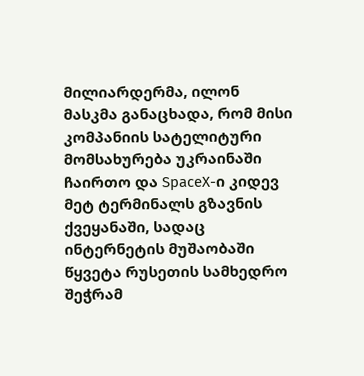მილიარდერმა, ილონ მასკმა განაცხადა, რომ მისი კომპანიის სატელიტური მომსახურება უკრაინაში ჩაირთო და SpaceX-ი კიდევ მეტ ტერმინალს გზავნის ქვეყანაში, სადაც ინტერნეტის მუშაობაში წყვეტა რუსეთის სამხედრო შეჭრამ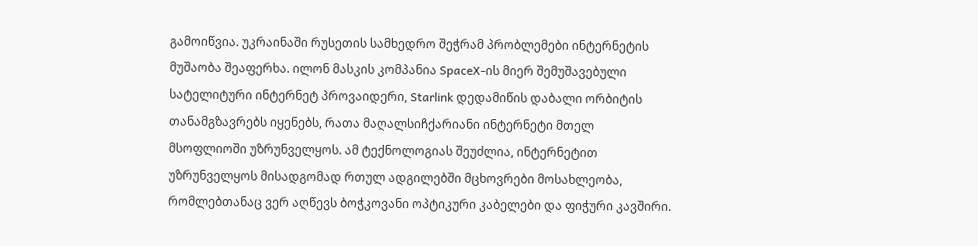გამოიწვია. უკრაინაში რუსეთის სამხედრო შეჭრამ პრობლემები ინტერნეტის მუშაობა შეაფერხა. ილონ მასკის კომპანია SpaceX-ის მიერ შემუშავებული სატელიტური ინტერნეტ პროვაიდერი, Starlink დედამიწის დაბალი ორბიტის თანამგზავრებს იყენებს, რათა მაღალსიჩქარიანი ინტერნეტი მთელ მსოფლიოში უზრუნველყოს. ამ ტექნოლოგიას შეუძლია, ინტერნეტით უზრუნველყოს მისადგომად რთულ ადგილებში მცხოვრები მოსახლეობა, რომლებთანაც ვერ აღწევს ბოჭკოვანი ოპტიკური კაბელები და ფიჭური კავშირი.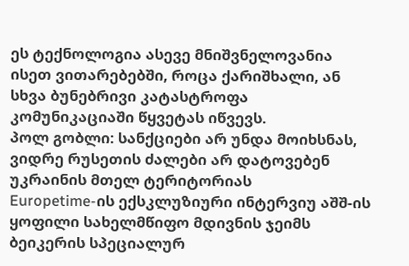ეს ტექნოლოგია ასევე მნიშვნელოვანია ისეთ ვითარებებში, როცა ქარიშხალი, ან სხვა ბუნებრივი კატასტროფა კომუნიკაციაში წყვეტას იწვევს.
პოლ გობლი: სანქციები არ უნდა მოიხსნას, ვიდრე რუსეთის ძალები არ დატოვებენ უკრაინის მთელ ტერიტორიას
Europetime-ის ექსკლუზიური ინტერვიუ აშშ-ის ყოფილი სახელმწიფო მდივნის ჯეიმს ბეიკერის სპეციალურ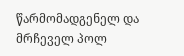წარმომადგენელ და მრჩეველ პოლ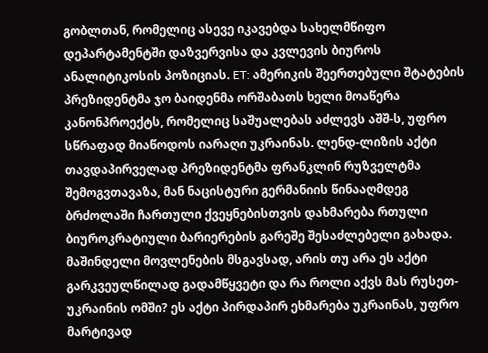გობლთან, რომელიც ასევე იკავებდა სახელმწიფო დეპარტამენტში დაზვერვისა და კვლევის ბიუროს ანალიტიკოსის პოზიციას. ET: ამერიკის შეერთებული შტატების პრეზიდენტმა ჯო ბაიდენმა ორშაბათს ხელი მოაწერა კანონპროექტს, რომელიც საშუალებას აძლევს აშშ-ს, უფრო სწრაფად მიაწოდოს იარაღი უკრაინას. ლენდ-ლიზის აქტი თავდაპირველად პრეზიდენტმა ფრანკლინ რუზველტმა შემოგვთავაზა, მან ნაცისტური გერმანიის წინააღმდეგ ბრძოლაში ჩართული ქვეყნებისთვის დახმარება რთული ბიუროკრატიული ბარიერების გარეშე შესაძლებელი გახადა. მაშინდელი მოვლენების მსგავსად, არის თუ არა ეს აქტი გარკვეულწილად გადამწყვეტი და რა როლი აქვს მას რუსეთ-უკრაინის ომში? ეს აქტი პირდაპირ ეხმარება უკრაინას, უფრო მარტივად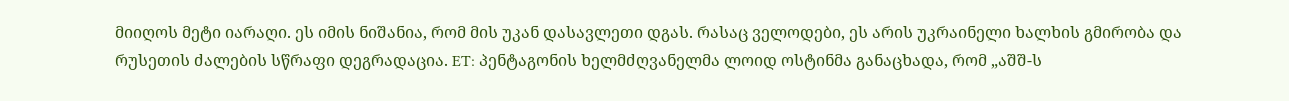მიიღოს მეტი იარაღი. ეს იმის ნიშანია, რომ მის უკან დასავლეთი დგას. რასაც ველოდები, ეს არის უკრაინელი ხალხის გმირობა და რუსეთის ძალების სწრაფი დეგრადაცია. ET: პენტაგონის ხელმძღვანელმა ლოიდ ოსტინმა განაცხადა, რომ „აშშ-ს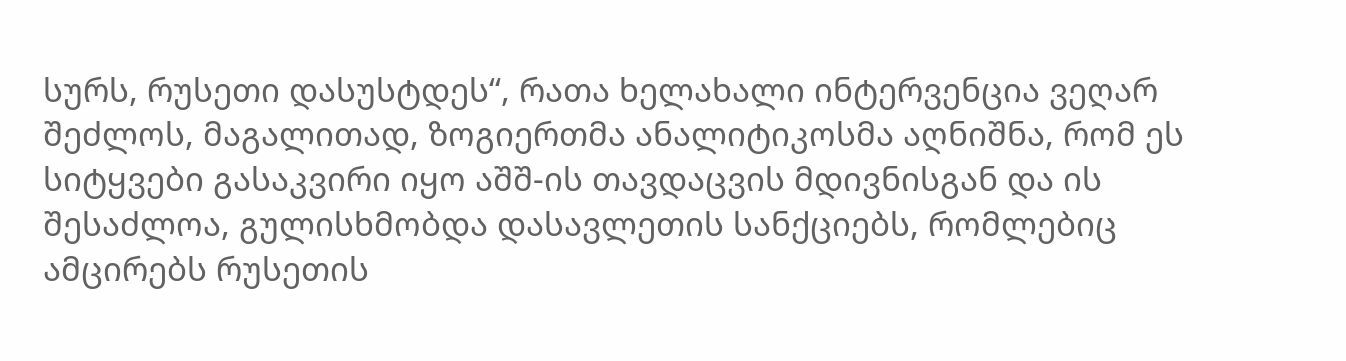სურს, რუსეთი დასუსტდეს“, რათა ხელახალი ინტერვენცია ვეღარ შეძლოს, მაგალითად, ზოგიერთმა ანალიტიკოსმა აღნიშნა, რომ ეს სიტყვები გასაკვირი იყო აშშ-ის თავდაცვის მდივნისგან და ის შესაძლოა, გულისხმობდა დასავლეთის სანქციებს, რომლებიც ამცირებს რუსეთის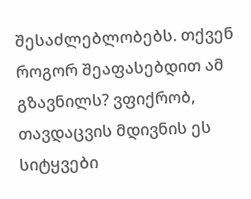შესაძლებლობებს. თქვენ როგორ შეაფასებდით ამ გზავნილს? ვფიქრობ, თავდაცვის მდივნის ეს სიტყვები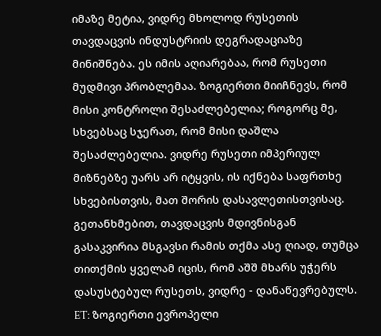იმაზე მეტია, ვიდრე მხოლოდ რუსეთის თავდაცვის ინდუსტრიის დეგრადაციაზე მინიშნება. ეს იმის აღიარებაა, რომ რუსეთი მუდმივი პრობლემაა. ზოგიერთი მიიჩნევს, რომ მისი კონტროლი შესაძლებელია; როგორც მე, სხვებსაც სჯერათ, რომ მისი დაშლა შესაძლებელია. ვიდრე რუსეთი იმპერიულ მიზნებზე უარს არ იტყვის, ის იქნება საფრთხე სხვებისთვის, მათ შორის დასავლეთისთვისაც. გეთანხმებით, თავდაცვის მდივნისგან გასაკვირია მსგავსი რამის თქმა ასე ღიად, თუმცა თითქმის ყველამ იცის, რომ აშშ მხარს უჭერს დასუსტებულ რუსეთს, ვიდრე - დანაწევრებულს. ET: ზოგიერთი ევროპელი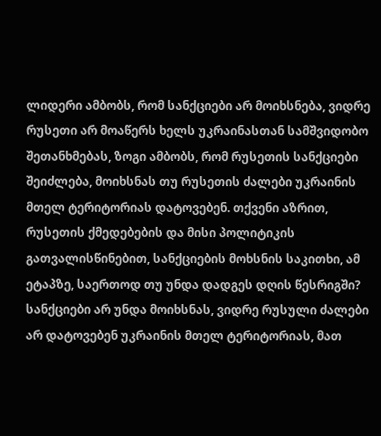ლიდერი ამბობს, რომ სანქციები არ მოიხსნება, ვიდრე რუსეთი არ მოაწერს ხელს უკრაინასთან სამშვიდობო შეთანხმებას, ზოგი ამბობს, რომ რუსეთის სანქციები შეიძლება, მოიხსნას თუ რუსეთის ძალები უკრაინის მთელ ტერიტორიას დატოვებენ. თქვენი აზრით, რუსეთის ქმედებების და მისი პოლიტიკის გათვალისწინებით, სანქციების მოხსნის საკითხი, ამ ეტაპზე, საერთოდ თუ უნდა დადგეს დღის წესრიგში? სანქციები არ უნდა მოიხსნას, ვიდრე რუსული ძალები არ დატოვებენ უკრაინის მთელ ტერიტორიას, მათ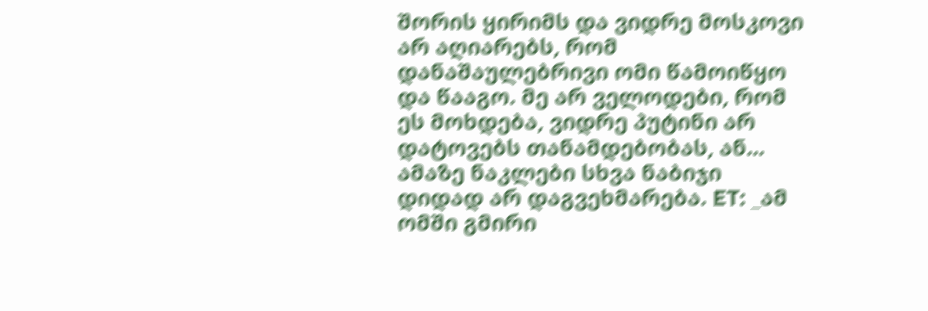შორის ყირიმს და ვიდრე მოსკოვი არ აღიარებს, რომ დანაშაულებრივი ომი წამოიწყო და წააგო. მე არ ველოდები, რომ ეს მოხდება, ვიდრე პუტინი არ დატოვებს თანამდებობას, ან... ამაზე ნაკლები სხვა ნაბიჯი დიდად არ დაგვეხმარება. ET: _ამ ომში გმირი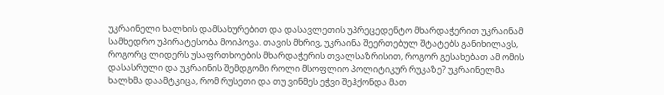უკრაინელი ხალხის დამსახურებით და დასავლეთის უპრეცედენტო მხარდაჭერით უკრაინამ სამხედრო უპირატესობა მოიპოვა. თავის მხრივ, უკრაინა შეერთებულ შტატებს განიხილავს, როგორც ლიდერს უსაფრთხოების მხარდაჭერის თვალსაზრისით, როგორ გესახებათ ამ ომის დასასრული და უკრაინის შემდგომი როლი მსოფლიო პოლიტიკურ რუკაზე? უკრაინელმა ხალხმა დაამტკიცა, რომ რუსეთი და თუ ვინმეს ეჭვი შეჰქონდა მათ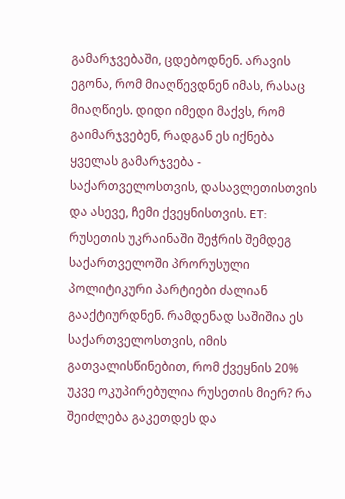გამარჯვებაში, ცდებოდნენ. არავის ეგონა, რომ მიაღწევდნენ იმას, რასაც მიაღწიეს. დიდი იმედი მაქვს, რომ გაიმარჯვებენ, რადგან ეს იქნება ყველას გამარჯვება - საქართველოსთვის, დასავლეთისთვის და ასევე, ჩემი ქვეყნისთვის. ET: რუსეთის უკრაინაში შეჭრის შემდეგ საქართველოში პრორუსული პოლიტიკური პარტიები ძალიან გააქტიურდნენ. რამდენად საშიშია ეს საქართველოსთვის, იმის გათვალისწინებით, რომ ქვეყნის 20% უკვე ოკუპირებულია რუსეთის მიერ? რა შეიძლება გაკეთდეს და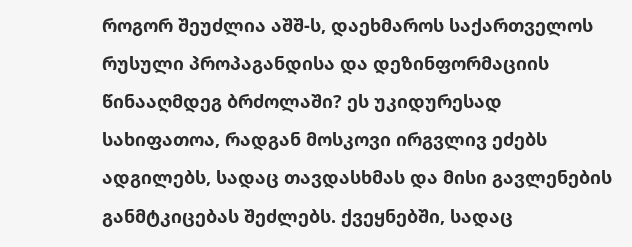როგორ შეუძლია აშშ-ს, დაეხმაროს საქართველოს რუსული პროპაგანდისა და დეზინფორმაციის წინააღმდეგ ბრძოლაში? ეს უკიდურესად სახიფათოა, რადგან მოსკოვი ირგვლივ ეძებს ადგილებს, სადაც თავდასხმას და მისი გავლენების განმტკიცებას შეძლებს. ქვეყნებში, სადაც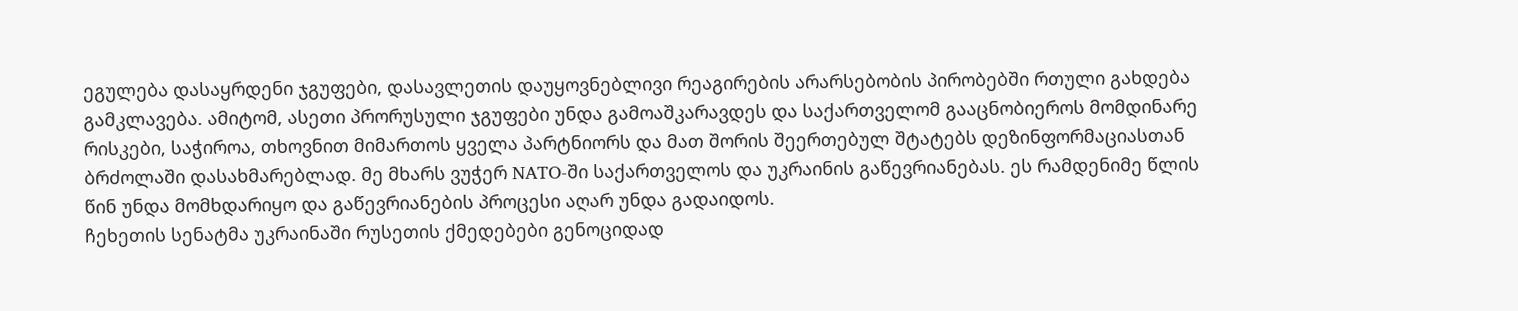ეგულება დასაყრდენი ჯგუფები, დასავლეთის დაუყოვნებლივი რეაგირების არარსებობის პირობებში რთული გახდება გამკლავება. ამიტომ, ასეთი პრორუსული ჯგუფები უნდა გამოაშკარავდეს და საქართველომ გააცნობიეროს მომდინარე რისკები, საჭიროა, თხოვნით მიმართოს ყველა პარტნიორს და მათ შორის შეერთებულ შტატებს დეზინფორმაციასთან ბრძოლაში დასახმარებლად. მე მხარს ვუჭერ NATO-ში საქართველოს და უკრაინის გაწევრიანებას. ეს რამდენიმე წლის წინ უნდა მომხდარიყო და გაწევრიანების პროცესი აღარ უნდა გადაიდოს.
ჩეხეთის სენატმა უკრაინაში რუსეთის ქმედებები გენოციდად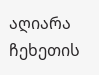აღიარა
ჩეხეთის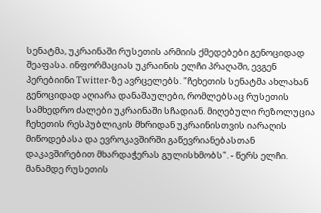სენატმა, უკრაინაში რუსეთის არმიის ქმედებები გენოციდად შეაფასა. ინფორმაციას უკრაინის ელჩი პრაღაში, ევგენ პერებიინი Twitter-ზე ავრცელებს. "ჩეხეთის სენატმა ახლახან გენოციდად აღიარა დანაშაულები, რომლებსაც რუსეთის სამხედრო ძალები უკრაინაში სჩადიან. მიღებული რეზოლუცია ჩეხეთის რესპუბლიკის მხრიდან უკრაინისთვის იარაღის მიწოდებასა და ევროკავშირში გაწევრიანებასთან დაკავშირებით მხარდაჭერას გულისხმობს". - წერს ელჩი. მანამდე რუსეთის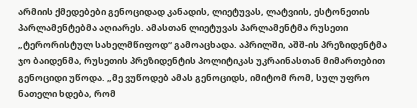არმიის ქმედებები გენოციდად კანადის, ლიეტუვას, ლატვიის, ესტონეთის პარლამენტებმა აღიარეს. ამასთან ლიეტუვას პარლამენტმა რუსეთი „ტერორისტულ სახელმწიფოდ“ გამოაცხადა. აპრილში, აშშ-ის პრეზიდენტმა ჯო ბაიდენმა, რუსეთის პრეზიდენტის პოლიტიკას უკრაინასთან მიმართებით გენოციდი უწოდა. „მე ვუწოდებ ამას გენოციდს, იმიტომ რომ, სულ უფრო ნათელი ხდება, რომ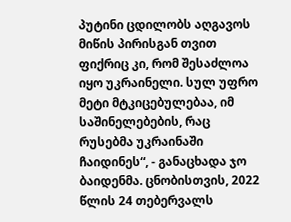პუტინი ცდილობს აღგავოს მიწის პირისგან თვით ფიქრიც კი, რომ შესაძლოა იყო უკრაინელი. სულ უფრო მეტი მტკიცებულებაა, იმ საშინელებების, რაც რუსებმა უკრაინაში ჩაიდინეს“, - განაცხადა ჯო ბაიდენმა. ცნობისთვის, 2022 წლის 24 თებერვალს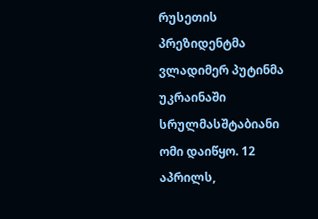რუსეთის პრეზიდენტმა ვლადიმერ პუტინმა უკრაინაში სრულმასშტაბიანი ომი დაიწყო. 12 აპრილს,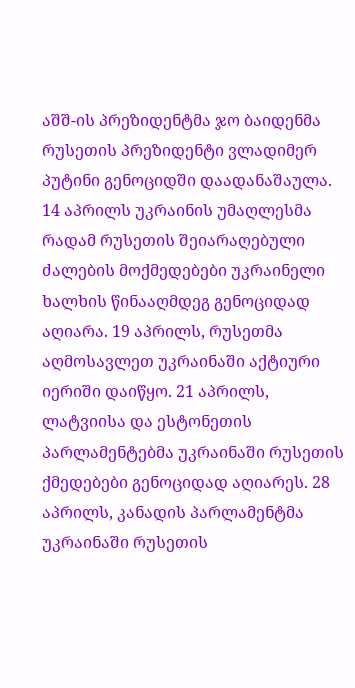აშშ-ის პრეზიდენტმა ჯო ბაიდენმა რუსეთის პრეზიდენტი ვლადიმერ პუტინი გენოციდში დაადანაშაულა. 14 აპრილს უკრაინის უმაღლესმა რადამ რუსეთის შეიარაღებული ძალების მოქმედებები უკრაინელი ხალხის წინააღმდეგ გენოციდად აღიარა. 19 აპრილს, რუსეთმა აღმოსავლეთ უკრაინაში აქტიური იერიში დაიწყო. 21 აპრილს, ლატვიისა და ესტონეთის პარლამენტებმა უკრაინაში რუსეთის ქმედებები გენოციდად აღიარეს. 28 აპრილს, კანადის პარლამენტმა უკრაინაში რუსეთის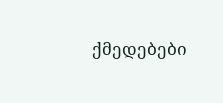ქმედებები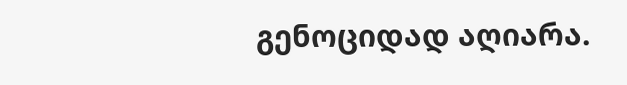გენოციდად აღიარა.